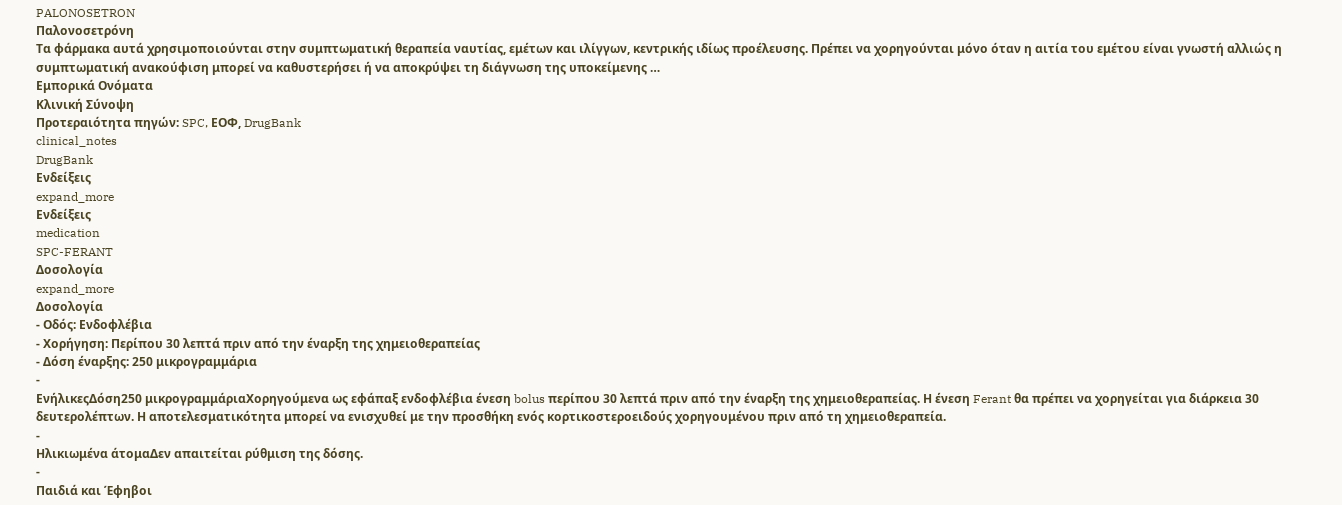PALONOSETRON
Παλονοσετρόνη
Tα φάρμακα αυτά χρησιμοποιούνται στην συμπτωματική θεραπεία ναυτίας, εμέτων και ιλίγγων, κεντρικής ιδίως προέλευσης. Πρέπει να χορηγούνται μόνο όταν η αιτία του εμέτου είναι γνωστή αλλιώς η συμπτωματική ανακούφιση μπορεί να καθυστερήσει ή να αποκρύψει τη διάγνωση της υποκείμενης …
Εμπορικά Ονόματα
Κλινική Σύνοψη
Προτεραιότητα πηγών: SPC, ΕΟΦ, DrugBank
clinical_notes
DrugBank
Ενδείξεις
expand_more
Ενδείξεις
medication
SPC-FERANT
Δοσολογία
expand_more
Δοσολογία
- Οδός: Ενδοφλέβια
- Χορήγηση: Περίπου 30 λεπτά πριν από την έναρξη της χημειοθεραπείας
- Δόση έναρξης: 250 μικρογραμμάρια
-
ΕνήλικεςΔόση250 μικρογραμμάριαΧορηγούμενα ως εφάπαξ ενδοφλέβια ένεση bolus περίπου 30 λεπτά πριν από την έναρξη της χημειοθεραπείας. Η ένεση Ferant θα πρέπει να χορηγείται για διάρκεια 30 δευτερολέπτων. Η αποτελεσματικότητα μπορεί να ενισχυθεί με την προσθήκη ενός κορτικοστεροειδούς χορηγουμένου πριν από τη χημειοθεραπεία.
-
Ηλικιωμένα άτομαΔεν απαιτείται ρύθμιση της δόσης.
-
Παιδιά και Έφηβοι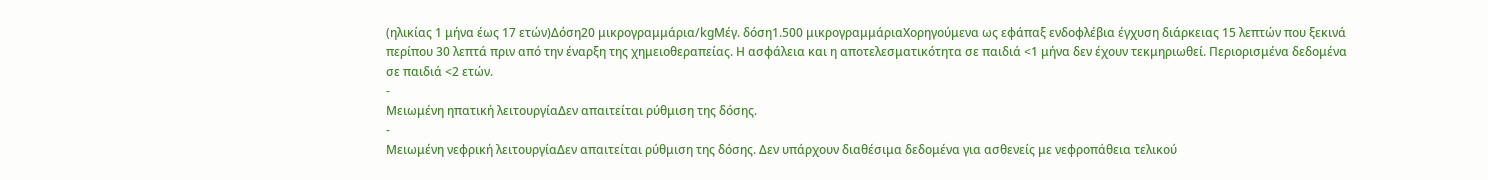(ηλικίας 1 μήνα έως 17 ετών)Δόση20 μικρογραμμάρια/kgΜέγ. δόση1.500 μικρογραμμάριαΧορηγούμενα ως εφάπαξ ενδοφλέβια έγχυση διάρκειας 15 λεπτών που ξεκινά περίπου 30 λεπτά πριν από την έναρξη της χημειοθεραπείας. Η ασφάλεια και η αποτελεσματικότητα σε παιδιά <1 μήνα δεν έχουν τεκμηριωθεί. Περιορισμένα δεδομένα σε παιδιά <2 ετών.
-
Μειωμένη ηπατική λειτουργίαΔεν απαιτείται ρύθμιση της δόσης.
-
Μειωμένη νεφρική λειτουργίαΔεν απαιτείται ρύθμιση της δόσης. Δεν υπάρχουν διαθέσιμα δεδομένα για ασθενείς με νεφροπάθεια τελικού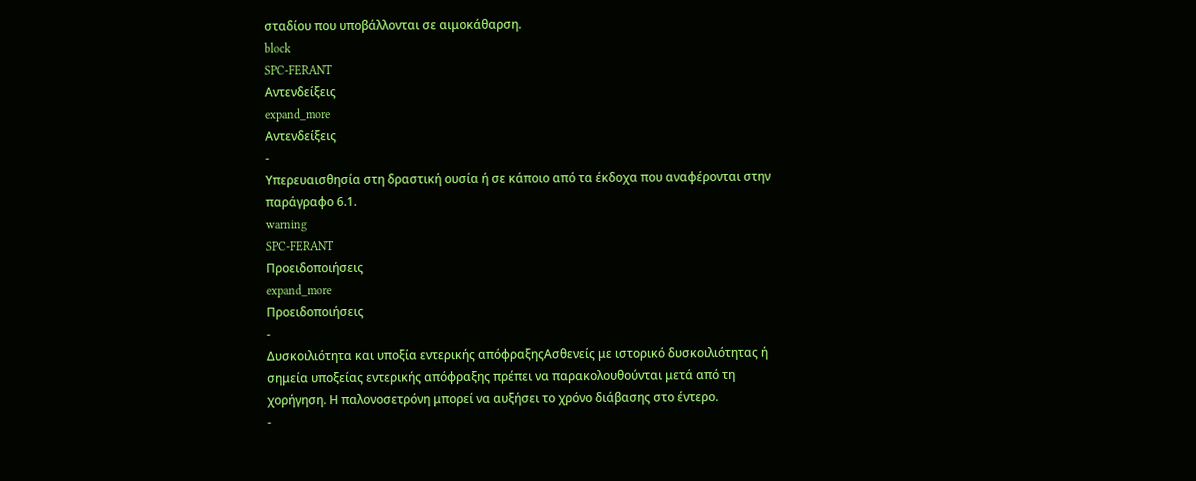σταδίου που υποβάλλονται σε αιμοκάθαρση.
block
SPC-FERANT
Αντενδείξεις
expand_more
Αντενδείξεις
-
Υπερευαισθησία στη δραστική ουσία ή σε κάποιο από τα έκδοχα που αναφέρονται στην παράγραφο 6.1.
warning
SPC-FERANT
Προειδοποιήσεις
expand_more
Προειδοποιήσεις
-
Δυσκοιλιότητα και υποξία εντερικής απόφραξηςΑσθενείς με ιστορικό δυσκοιλιότητας ή σημεία υποξείας εντερικής απόφραξης πρέπει να παρακολουθούνται μετά από τη χορήγηση. Η παλονοσετρόνη μπορεί να αυξήσει το χρόνο διάβασης στο έντερο.
-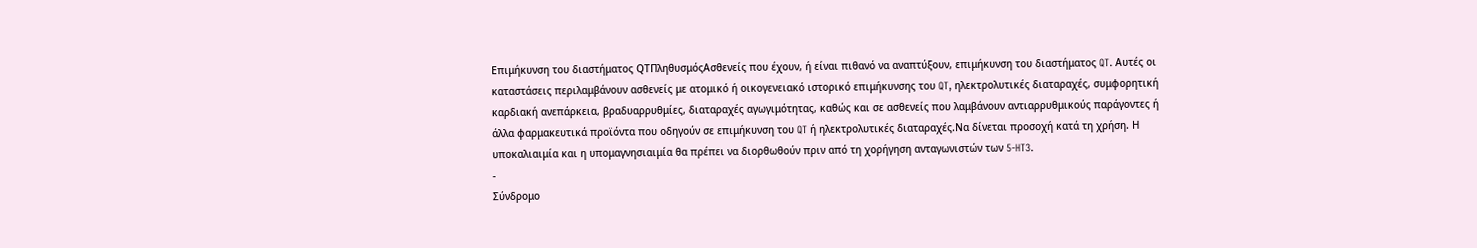Επιμήκυνση του διαστήματος QTΠληθυσμόςΑσθενείς που έχουν, ή είναι πιθανό να αναπτύξουν, επιμήκυνση του διαστήματος QT. Αυτές οι καταστάσεις περιλαμβάνουν ασθενείς με ατομικό ή οικογενειακό ιστορικό επιμήκυνσης του QT, ηλεκτρολυτικές διαταραχές, συμφορητική καρδιακή ανεπάρκεια, βραδυαρρυθμίες, διαταραχές αγωγιμότητας, καθώς και σε ασθενείς που λαμβάνουν αντιαρρυθμικούς παράγοντες ή άλλα φαρμακευτικά προϊόντα που οδηγούν σε επιμήκυνση του QT ή ηλεκτρολυτικές διαταραχές.Να δίνεται προσοχή κατά τη χρήση. Η υποκαλιαιμία και η υπομαγνησιαιμία θα πρέπει να διορθωθούν πριν από τη χορήγηση ανταγωνιστών των 5-HT3.
-
Σύνδρομο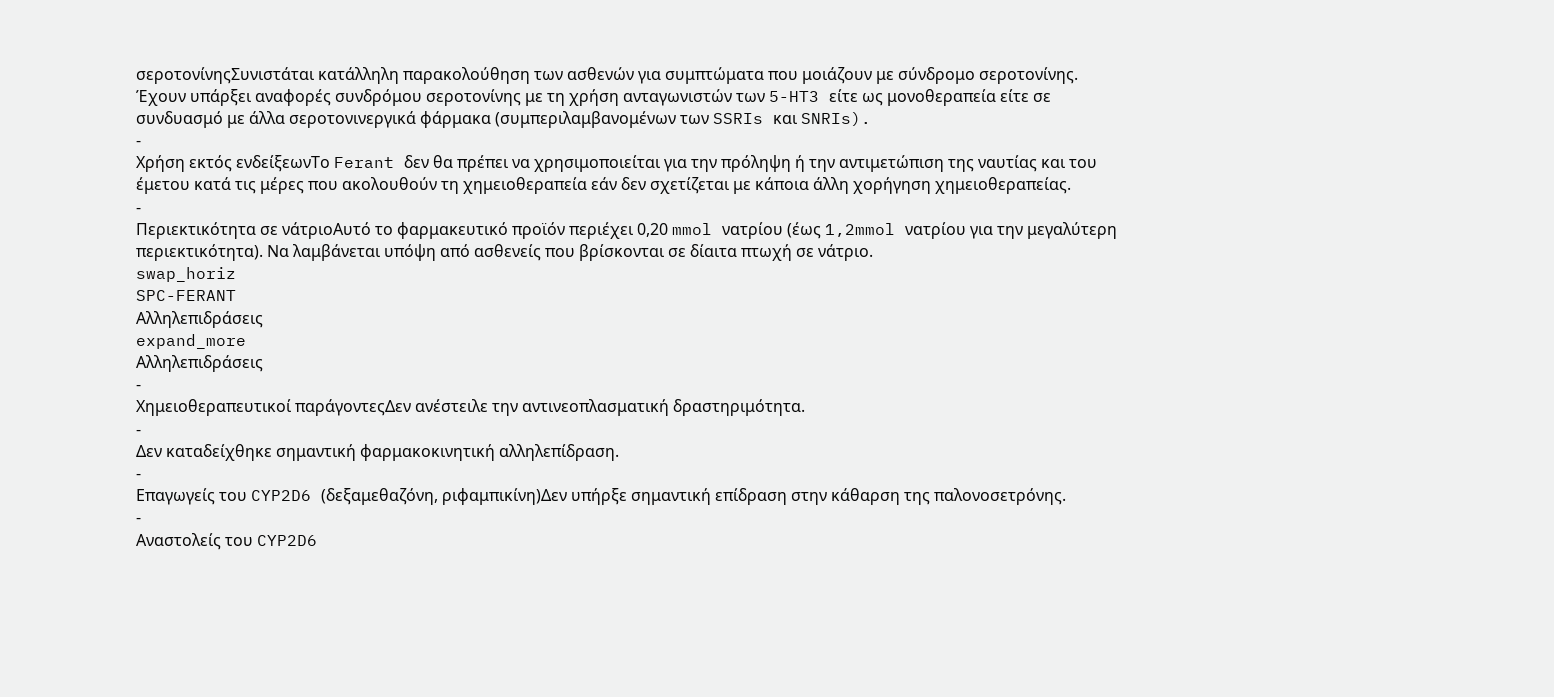σεροτονίνηςΣυνιστάται κατάλληλη παρακολούθηση των ασθενών για συμπτώματα που μοιάζουν με σύνδρομο σεροτονίνης. Έχουν υπάρξει αναφορές συνδρόμου σεροτονίνης με τη χρήση ανταγωνιστών των 5-HT3 είτε ως μονοθεραπεία είτε σε συνδυασμό με άλλα σεροτονινεργικά φάρμακα (συμπεριλαμβανομένων των SSRIs και SNRIs).
-
Χρήση εκτός ενδείξεωνΤο Ferant δεν θα πρέπει να χρησιμοποιείται για την πρόληψη ή την αντιμετώπιση της ναυτίας και του έμετου κατά τις μέρες που ακολουθούν τη χημειοθεραπεία εάν δεν σχετίζεται με κάποια άλλη χορήγηση χημειοθεραπείας.
-
Περιεκτικότητα σε νάτριοΑυτό το φαρμακευτικό προϊόν περιέχει 0,20 mmol νατρίου (έως 1,2mmol νατρίου για την μεγαλύτερη περιεκτικότητα). Να λαμβάνεται υπόψη από ασθενείς που βρίσκονται σε δίαιτα πτωχή σε νάτριο.
swap_horiz
SPC-FERANT
Αλληλεπιδράσεις
expand_more
Αλληλεπιδράσεις
-
Χημειοθεραπευτικοί παράγοντεςΔεν ανέστειλε την αντινεοπλασματική δραστηριμότητα.
-
Δεν καταδείχθηκε σημαντική φαρμακοκινητική αλληλεπίδραση.
-
Επαγωγείς του CYP2D6 (δεξαμεθαζόνη, ριφαμπικίνη)Δεν υπήρξε σημαντική επίδραση στην κάθαρση της παλονοσετρόνης.
-
Αναστολείς του CYP2D6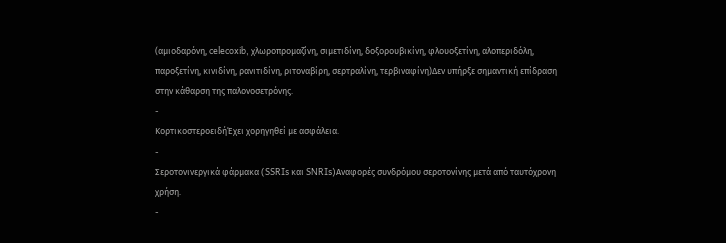(αμιοδαρόνη, celecoxib, χλωροπρομαζίνη, σιμετιδίνη, δοξορουβικίνη, φλουοξετίνη, αλοπεριδόλη, παροξετίνη, κινιδίνη, ρανιτιδίνη, ριτοναβίρη, σερτραλίνη, τερβιναφίνη)Δεν υπήρξε σημαντική επίδραση στην κάθαρση της παλονοσετρόνης.
-
ΚορτικοστεροειδήΈχει χορηγηθεί με ασφάλεια.
-
Σεροτονινεργικά φάρμακα (SSRIs και SNRIs)Αναφορές συνδρόμου σεροτονίνης μετά από ταυτόχρονη χρήση.
-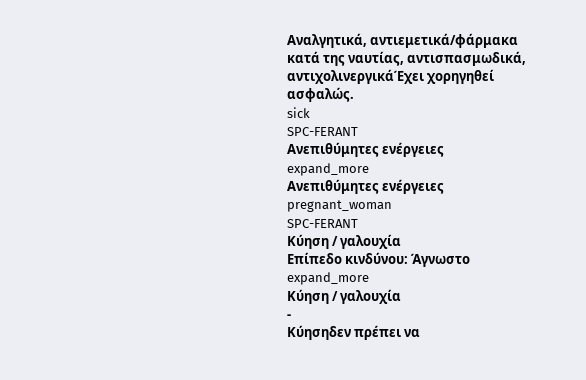Αναλγητικά, αντιεμετικά/φάρμακα κατά της ναυτίας, αντισπασμωδικά, αντιχολινεργικάΈχει χορηγηθεί ασφαλώς.
sick
SPC-FERANT
Ανεπιθύμητες ενέργειες
expand_more
Ανεπιθύμητες ενέργειες
pregnant_woman
SPC-FERANT
Κύηση / γαλουχία
Επίπεδο κινδύνου: Άγνωστο
expand_more
Κύηση / γαλουχία
-
Κύησηδεν πρέπει να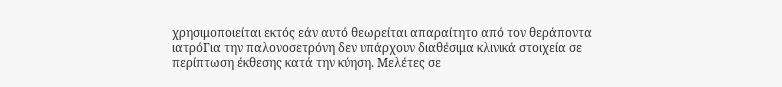χρησιμοποιείται εκτός εάν αυτό θεωρείται απαραίτητο από τον θεράποντα ιατρόΓια την παλονοσετρόνη δεν υπάρχουν διαθέσιμα κλινικά στοιχεία σε περίπτωση έκθεσης κατά την κύηση. Μελέτες σε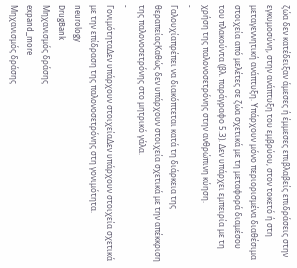ζώα δεν κατέδειξαν άμεσες ή έμμεσες επιβλαβείς επιδράσεις στην εγκυμοσύνη, στην ανάπτυξη του εμβρύου, στον τοκετό ή στη μεταγεννητική ανάπτυξη. Υπάρχουν μόνο περιορισμένα διαθέσιμα στοιχεία από μελέτες σε ζώα σχετικά με τη μεταφορά διαμέσου του πλακούντα (βλ. παράγραφο 5.3). Δεν υπάρχει εμπειρία με τη χρήση της παλονοσετρόνης στην ανθρώπινη κύηση.
-
Γαλουχίαπρέπει να διακόπτεται κατά τη διάρκεια της θεραπείαςΚαθώς δεν υπάρχουν στοιχεία σχετικά με την απέκκριση της παλονοσετρόνης στο μητρικό γάλα.
-
ΓονιμότηταΔεν υπάρχουν στοιχείαΔεν υπάρχουν στοιχεία σχετικά με την επίδραση της παλονοσετρόνης στη γονιμότητα.
neurology
DrugBank
Μηχανισμός δράσης
expand_more
Μηχανισμός δράσης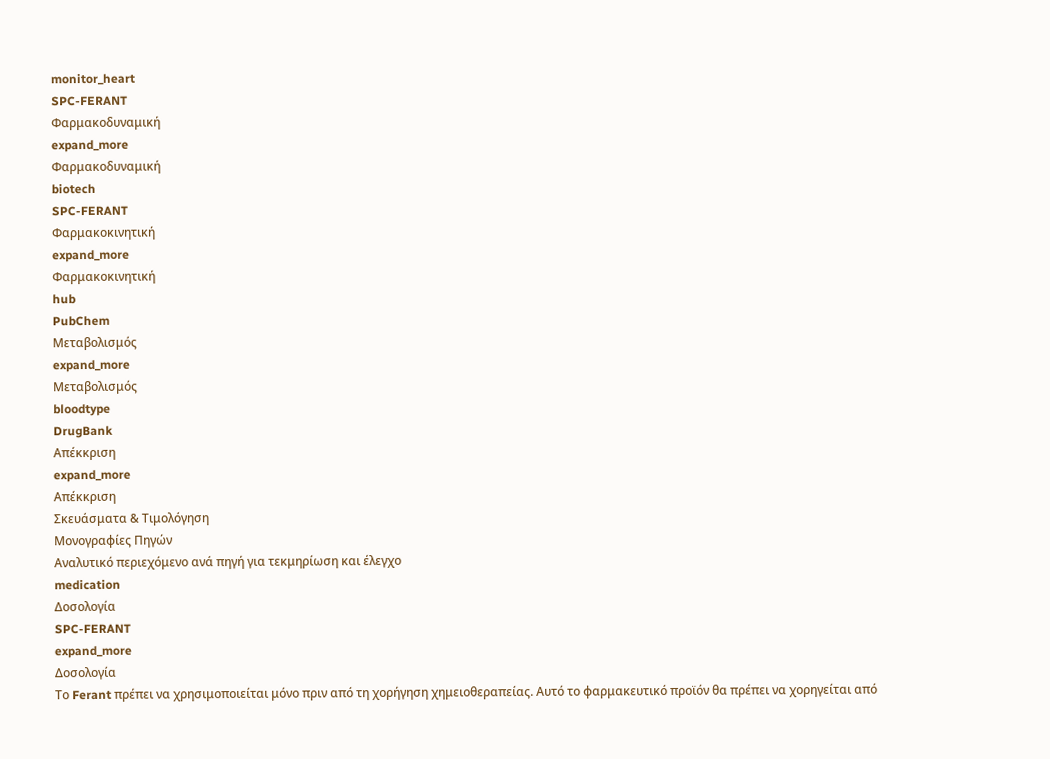monitor_heart
SPC-FERANT
Φαρμακοδυναμική
expand_more
Φαρμακοδυναμική
biotech
SPC-FERANT
Φαρμακοκινητική
expand_more
Φαρμακοκινητική
hub
PubChem
Μεταβολισμός
expand_more
Μεταβολισμός
bloodtype
DrugBank
Απέκκριση
expand_more
Απέκκριση
Σκευάσματα & Τιμολόγηση
Μονογραφίες Πηγών
Αναλυτικό περιεχόμενο ανά πηγή για τεκμηρίωση και έλεγχο
medication
Δοσολογία
SPC-FERANT
expand_more
Δοσολογία
Το Ferant πρέπει να χρησιμοποιείται μόνο πριν από τη χορήγηση χημειοθεραπείας. Αυτό το φαρμακευτικό προϊόν θα πρέπει να χορηγείται από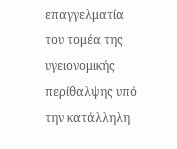επαγγελματία του τομέα της υγειονομικής περίθαλψης υπό την κατάλληλη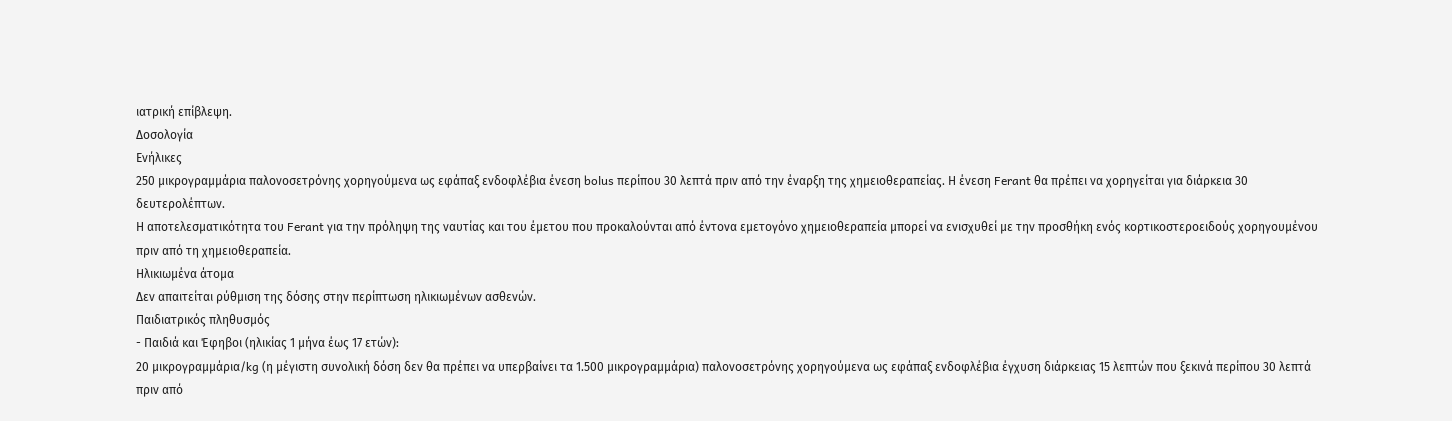ιατρική επίβλεψη.
Δοσολογία
Ενήλικες
250 μικρογραμμάρια παλονοσετρόνης χορηγούμενα ως εφάπαξ ενδοφλέβια ένεση bolus περίπου 30 λεπτά πριν από την έναρξη της χημειοθεραπείας. Η ένεση Ferant θα πρέπει να χορηγείται για διάρκεια 30 δευτερολέπτων.
Η αποτελεσματικότητα του Ferant για την πρόληψη της ναυτίας και του έμετου που προκαλούνται από έντονα εμετογόνο χημειοθεραπεία μπορεί να ενισχυθεί με την προσθήκη ενός κορτικοστεροειδούς χορηγουμένου πριν από τη χημειοθεραπεία.
Ηλικιωμένα άτομα
Δεν απαιτείται ρύθμιση της δόσης στην περίπτωση ηλικιωμένων ασθενών.
Παιδιατρικός πληθυσμός
- Παιδιά και Έφηβοι (ηλικίας 1 μήνα έως 17 ετών):
20 μικρογραμμάρια/kg (η μέγιστη συνολική δόση δεν θα πρέπει να υπερβαίνει τα 1.500 μικρογραμμάρια) παλονοσετρόνης χορηγούμενα ως εφάπαξ ενδοφλέβια έγχυση διάρκειας 15 λεπτών που ξεκινά περίπου 30 λεπτά πριν από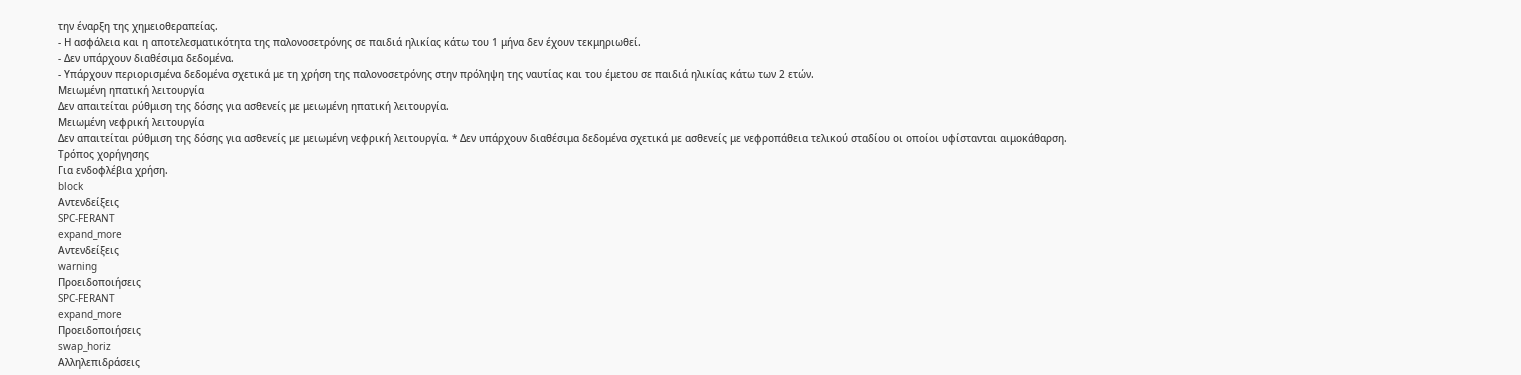την έναρξη της χημειοθεραπείας.
- Η ασφάλεια και η αποτελεσματικότητα της παλονοσετρόνης σε παιδιά ηλικίας κάτω του 1 μήνα δεν έχουν τεκμηριωθεί.
- Δεν υπάρχουν διαθέσιμα δεδομένα.
- Υπάρχουν περιορισμένα δεδομένα σχετικά με τη χρήση της παλονοσετρόνης στην πρόληψη της ναυτίας και του έμετου σε παιδιά ηλικίας κάτω των 2 ετών.
Μειωμένη ηπατική λειτουργία
Δεν απαιτείται ρύθμιση της δόσης για ασθενείς με μειωμένη ηπατική λειτουργία.
Μειωμένη νεφρική λειτουργία
Δεν απαιτείται ρύθμιση της δόσης για ασθενείς με μειωμένη νεφρική λειτουργία. * Δεν υπάρχουν διαθέσιμα δεδομένα σχετικά με ασθενείς με νεφροπάθεια τελικού σταδίου οι οποίοι υφίστανται αιμοκάθαρση.
Τρόπος χορήγησης
Για ενδοφλέβια χρήση.
block
Αντενδείξεις
SPC-FERANT
expand_more
Αντενδείξεις
warning
Προειδοποιήσεις
SPC-FERANT
expand_more
Προειδοποιήσεις
swap_horiz
Αλληλεπιδράσεις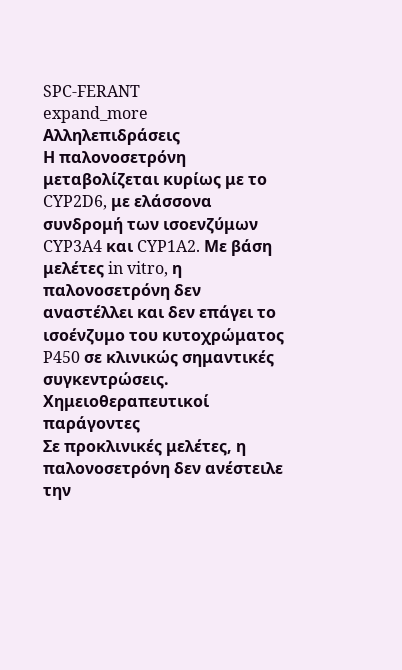SPC-FERANT
expand_more
Αλληλεπιδράσεις
Η παλονοσετρόνη μεταβολίζεται κυρίως με το CYP2D6, με ελάσσονα συνδρομή των ισοενζύμων CYP3A4 και CYP1A2. Με βάση μελέτες in vitro, η παλονοσετρόνη δεν αναστέλλει και δεν επάγει το ισοένζυμο του κυτοχρώματος P450 σε κλινικώς σημαντικές συγκεντρώσεις.
Χημειοθεραπευτικοί παράγοντες
Σε προκλινικές μελέτες, η παλονοσετρόνη δεν ανέστειλε την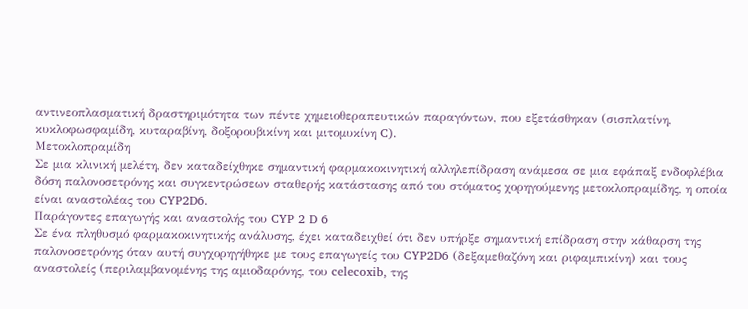αντινεοπλασματική δραστηριμότητα των πέντε χημειοθεραπευτικών παραγόντων, που εξετάσθηκαν (σισπλατίνη, κυκλοφωσφαμίδη, κυταραβίνη, δοξορουβικίνη και μιτομυκίνη C).
Μετοκλοπραμίδη
Σε μια κλινική μελέτη, δεν καταδείχθηκε σημαντική φαρμακοκινητική αλληλεπίδραση ανάμεσα σε μια εφάπαξ ενδοφλέβια δόση παλονοσετρόνης και συγκεντρώσεων σταθερής κατάστασης από του στόματος χορηγούμενης μετοκλοπραμίδης, η οποία είναι αναστολέας του CYP2D6.
Παράγοντες επαγωγής και αναστολής του CYP 2 D 6
Σε ένα πληθυσμό φαρμακοκινητικής ανάλυσης, έχει καταδειχθεί ότι δεν υπήρξε σημαντική επίδραση στην κάθαρση της παλονοσετρόνης όταν αυτή συγχορηγήθηκε με τους επαγωγείς του CYP2D6 (δεξαμεθαζόνη και ριφαμπικίνη) και τους αναστολείς (περιλαμβανομένης της αμιοδαρόνης, του celecoxib, της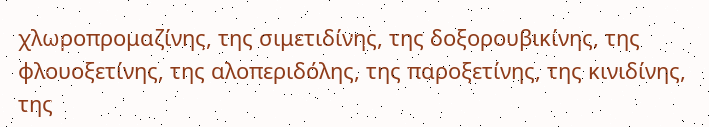χλωροπρομαζίνης, της σιμετιδίνης, της δοξορουβικίνης, της φλουοξετίνης, της αλοπεριδόλης, της παροξετίνης, της κινιδίνης, της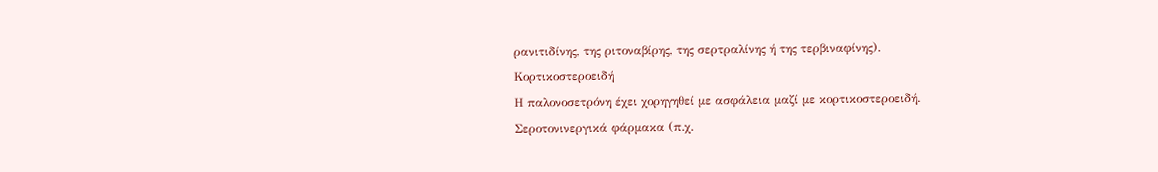ρανιτιδίνης, της ριτοναβίρης, της σερτραλίνης ή της τερβιναφίνης).
Κορτικοστεροειδή
Η παλονοσετρόνη έχει χορηγηθεί με ασφάλεια μαζί με κορτικοστεροειδή.
Σεροτονινεργικά φάρμακα (π.χ.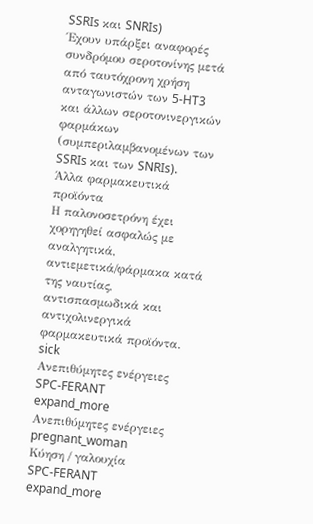SSRIs και SNRIs)
Έχουν υπάρξει αναφορές συνδρόμου σεροτονίνης μετά από ταυτόχρονη χρήση ανταγωνιστών των 5-HT3 και άλλων σεροτονινεργικών φαρμάκων (συμπεριλαμβανομένων των SSRIs και των SNRIs).
Άλλα φαρμακευτικά προϊόντα
Η παλονοσετρόνη έχει χορηγηθεί ασφαλώς με αναλγητικά, αντιεμετικά/φάρμακα κατά της ναυτίας, αντισπασμωδικά και αντιχολινεργικά φαρμακευτικά προϊόντα.
sick
Ανεπιθύμητες ενέργειες
SPC-FERANT
expand_more
Ανεπιθύμητες ενέργειες
pregnant_woman
Κύηση / γαλουχία
SPC-FERANT
expand_more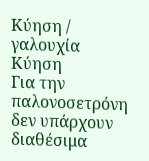Κύηση / γαλουχία
Κύηση
Για την παλονοσετρόνη δεν υπάρχουν διαθέσιμα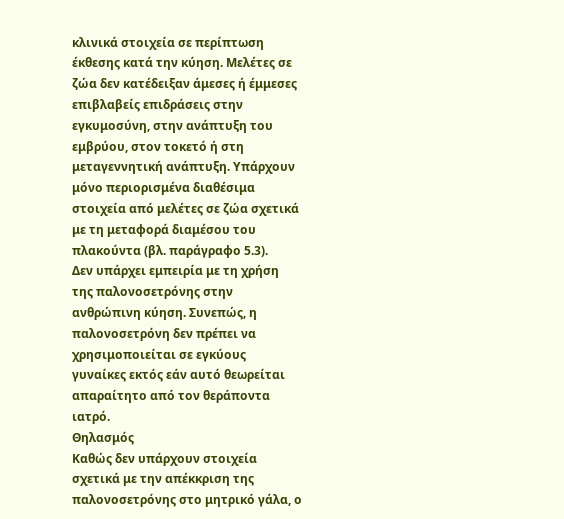κλινικά στοιχεία σε περίπτωση έκθεσης κατά την κύηση. Μελέτες σε ζώα δεν κατέδειξαν άμεσες ή έμμεσες επιβλαβείς επιδράσεις στην εγκυμοσύνη, στην ανάπτυξη του εμβρύου, στον τοκετό ή στη μεταγεννητική ανάπτυξη. Υπάρχουν μόνο περιορισμένα διαθέσιμα στοιχεία από μελέτες σε ζώα σχετικά με τη μεταφορά διαμέσου του πλακούντα (βλ. παράγραφο 5.3).
Δεν υπάρχει εμπειρία με τη χρήση της παλονοσετρόνης στην ανθρώπινη κύηση. Συνεπώς, η παλονοσετρόνη δεν πρέπει να χρησιμοποιείται σε εγκύους γυναίκες εκτός εάν αυτό θεωρείται απαραίτητο από τον θεράποντα ιατρό.
Θηλασμός
Καθώς δεν υπάρχουν στοιχεία σχετικά με την απέκκριση της παλονοσετρόνης στο μητρικό γάλα, ο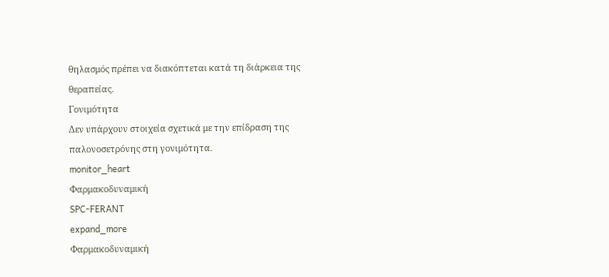θηλασμός πρέπει να διακόπτεται κατά τη διάρκεια της θεραπείας.
Γονιμότητα
Δεν υπάρχουν στοιχεία σχετικά με την επίδραση της παλονοσετρόνης στη γονιμότητα.
monitor_heart
Φαρμακοδυναμική
SPC-FERANT
expand_more
Φαρμακοδυναμική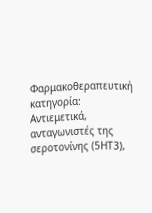Φαρμακοθεραπευτική κατηγορία: Αντιεμετικά, ανταγωνιστές της σεροτονίνης (5HT3),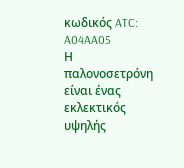κωδικός ATC: A04AA05
Η παλονοσετρόνη είναι ένας εκλεκτικός υψηλής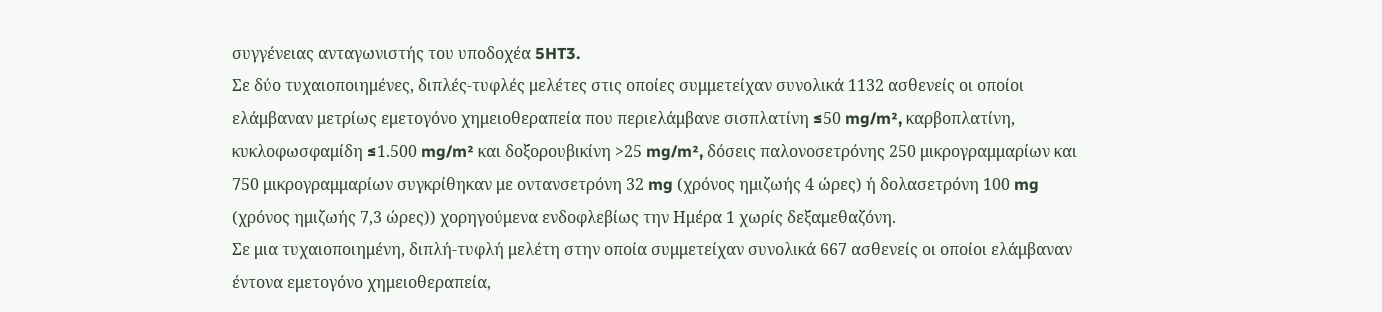συγγένειας ανταγωνιστής του υποδοχέα 5HT3.
Σε δύο τυχαιοποιημένες, διπλές-τυφλές μελέτες στις οποίες συμμετείχαν συνολικά 1132 ασθενείς οι οποίοι ελάμβαναν μετρίως εμετογόνο χημειοθεραπεία που περιελάμβανε σισπλατίνη ≤50 mg/m², καρβοπλατίνη, κυκλοφωσφαμίδη ≤1.500 mg/m² και δοξορουβικίνη >25 mg/m², δόσεις παλονοσετρόνης 250 μικρογραμμαρίων και 750 μικρογραμμαρίων συγκρίθηκαν με οντανσετρόνη 32 mg (χρόνος ημιζωής 4 ώρες) ή δολασετρόνη 100 mg (χρόνος ημιζωής 7,3 ώρες)) χορηγούμενα ενδοφλεβίως την Ημέρα 1 χωρίς δεξαμεθαζόνη.
Σε μια τυχαιοποιημένη, διπλή-τυφλή μελέτη στην οποία συμμετείχαν συνολικά 667 ασθενείς οι οποίοι ελάμβαναν έντονα εμετογόνο χημειοθεραπεία,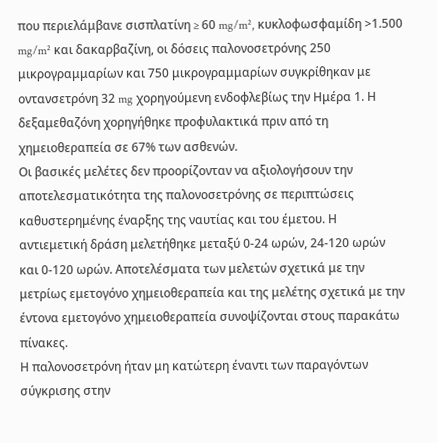που περιελάμβανε σισπλατίνη ≥ 60 mg/m², κυκλοφωσφαμίδη >1.500 mg/m² και δακαρβαζίνη, οι δόσεις παλονοσετρόνης 250 μικρογραμμαρίων και 750 μικρογραμμαρίων συγκρίθηκαν με οντανσετρόνη 32 mg χορηγούμενη ενδοφλεβίως την Ημέρα 1. Η δεξαμεθαζόνη χορηγήθηκε προφυλακτικά πριν από τη χημειοθεραπεία σε 67% των ασθενών.
Οι βασικές μελέτες δεν προορίζονταν να αξιολογήσουν την αποτελεσματικότητα της παλονοσετρόνης σε περιπτώσεις καθυστερημένης έναρξης της ναυτίας και του έμετου. Η αντιεμετική δράση μελετήθηκε μεταξύ 0-24 ωρών, 24-120 ωρών και 0-120 ωρών. Αποτελέσματα των μελετών σχετικά με την μετρίως εμετογόνο χημειοθεραπεία και της μελέτης σχετικά με την έντονα εμετογόνο χημειοθεραπεία συνοψίζονται στους παρακάτω πίνακες.
Η παλονοσετρόνη ήταν μη κατώτερη έναντι των παραγόντων σύγκρισης στην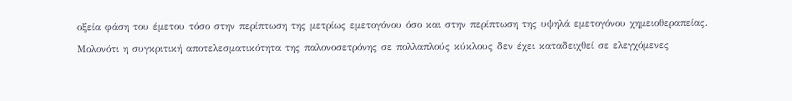οξεία φάση του έμετου τόσο στην περίπτωση της μετρίως εμετογόνου όσο και στην περίπτωση της υψηλά εμετογόνου χημειοθεραπείας.
Μολονότι η συγκριτική αποτελεσματικότητα της παλονοσετρόνης σε πολλαπλούς κύκλους δεν έχει καταδειχθεί σε ελεγχόμενες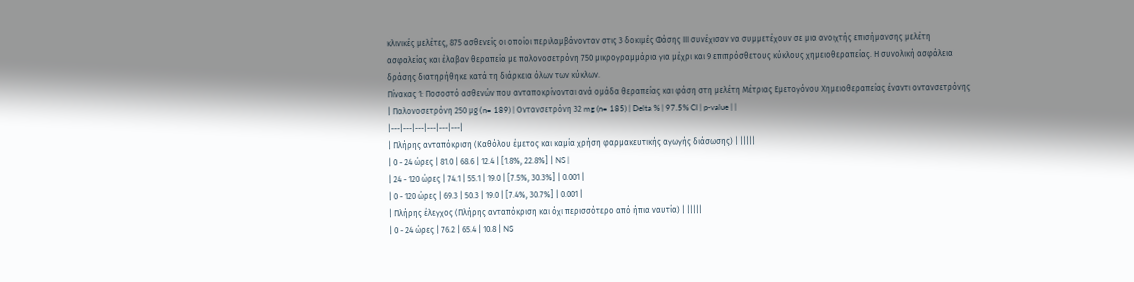κλινικές μελέτες, 875 ασθενείς οι οποίοι περιλαμβάνονταν στις 3 δοκιμές Φάσης ΙΙΙ συνέχισαν να συμμετέχουν σε μια ανοιχτής επισήμανσης μελέτη ασφαλείας και έλαβαν θεραπεία με παλονοσετρόνη 750 μικρογραμμάρια για μέχρι και 9 επιπρόσθετους κύκλους χημειοθεραπείας. Η συνολική ασφάλεια δράσης διατηρήθηκε κατά τη διάρκεια όλων των κύκλων.
Πίνακας 1: Ποσοστό ασθενών που ανταποκρίνονται ανά ομάδα θεραπείας και φάση στη μελέτη Μέτριας Εμετογόνου Χημειοθεραπείας έναντι οντανσετρόνης
| Παλονοσετρόνη 250 μg (n= 189) | Οντανσετρόνη 32 mg (n= 185) | Delta % | 97.5% CI | p-value | |
|---|---|---|---|---|---|
| Πλήρης ανταπόκριση (Καθόλου έμετος και καμία χρήση φαρμακευτικής αγωγής διάσωσης) | |||||
| 0 - 24 ώρες | 81.0 | 68.6 | 12.4 | [1.8%, 22.8%] | NS |
| 24 - 120 ώρες | 74.1 | 55.1 | 19.0 | [7.5%, 30.3%] | 0.001 |
| 0 - 120 ώρες | 69.3 | 50.3 | 19.0 | [7.4%, 30.7%] | 0.001 |
| Πλήρης έλεγχος (Πλήρης ανταπόκριση και όχι περισσότερο από ήπια ναυτία) | |||||
| 0 - 24 ώρες | 76.2 | 65.4 | 10.8 | NS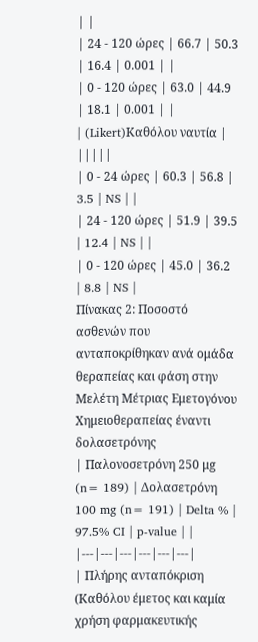| |
| 24 - 120 ώρες | 66.7 | 50.3 | 16.4 | 0.001 | |
| 0 - 120 ώρες | 63.0 | 44.9 | 18.1 | 0.001 | |
| (Likert)Καθόλου ναυτία | |||||
| 0 - 24 ώρες | 60.3 | 56.8 | 3.5 | NS | |
| 24 - 120 ώρες | 51.9 | 39.5 | 12.4 | NS | |
| 0 - 120 ώρες | 45.0 | 36.2 | 8.8 | NS |
Πίνακας 2: Ποσοστό ασθενών που ανταποκρίθηκαν ανά ομάδα θεραπείας και φάση στην Μελέτη Μέτριας Εμετογόνου Χημειοθεραπείας έναντι δολασετρόνης
| Παλονοσετρόνη 250 μg (n= 189) | Δολασετρόνη 100 mg (n= 191) | Delta % | 97.5% CI | p-value | |
|---|---|---|---|---|---|
| Πλήρης ανταπόκριση (Καθόλου έμετος και καμία χρήση φαρμακευτικής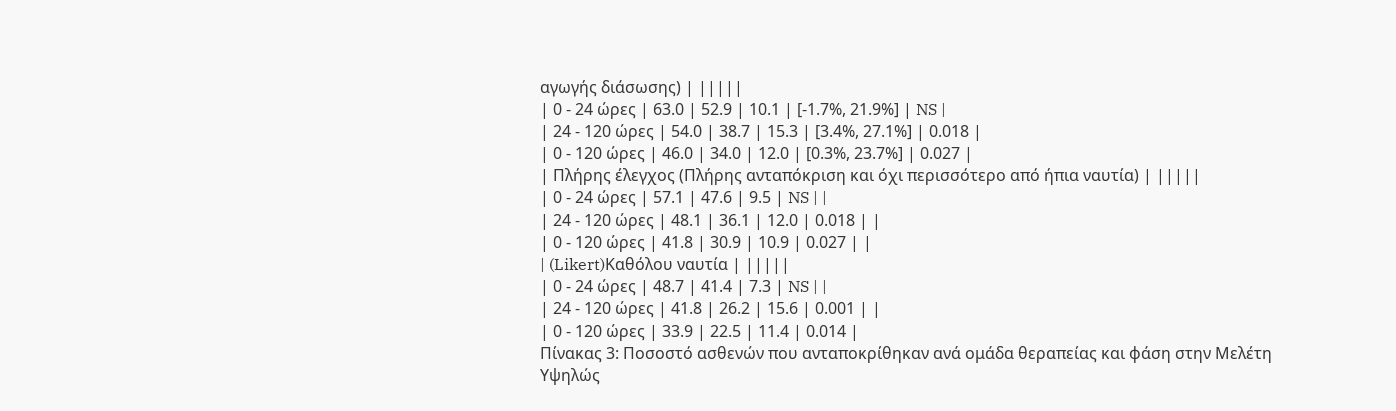αγωγής διάσωσης) | |||||
| 0 - 24 ώρες | 63.0 | 52.9 | 10.1 | [-1.7%, 21.9%] | NS |
| 24 - 120 ώρες | 54.0 | 38.7 | 15.3 | [3.4%, 27.1%] | 0.018 |
| 0 - 120 ώρες | 46.0 | 34.0 | 12.0 | [0.3%, 23.7%] | 0.027 |
| Πλήρης έλεγχος (Πλήρης ανταπόκριση και όχι περισσότερο από ήπια ναυτία) | |||||
| 0 - 24 ώρες | 57.1 | 47.6 | 9.5 | NS | |
| 24 - 120 ώρες | 48.1 | 36.1 | 12.0 | 0.018 | |
| 0 - 120 ώρες | 41.8 | 30.9 | 10.9 | 0.027 | |
| (Likert)Καθόλου ναυτία | |||||
| 0 - 24 ώρες | 48.7 | 41.4 | 7.3 | NS | |
| 24 - 120 ώρες | 41.8 | 26.2 | 15.6 | 0.001 | |
| 0 - 120 ώρες | 33.9 | 22.5 | 11.4 | 0.014 |
Πίνακας 3: Ποσοστό ασθενών που ανταποκρίθηκαν ανά ομάδα θεραπείας και φάση στην Μελέτη Υψηλώς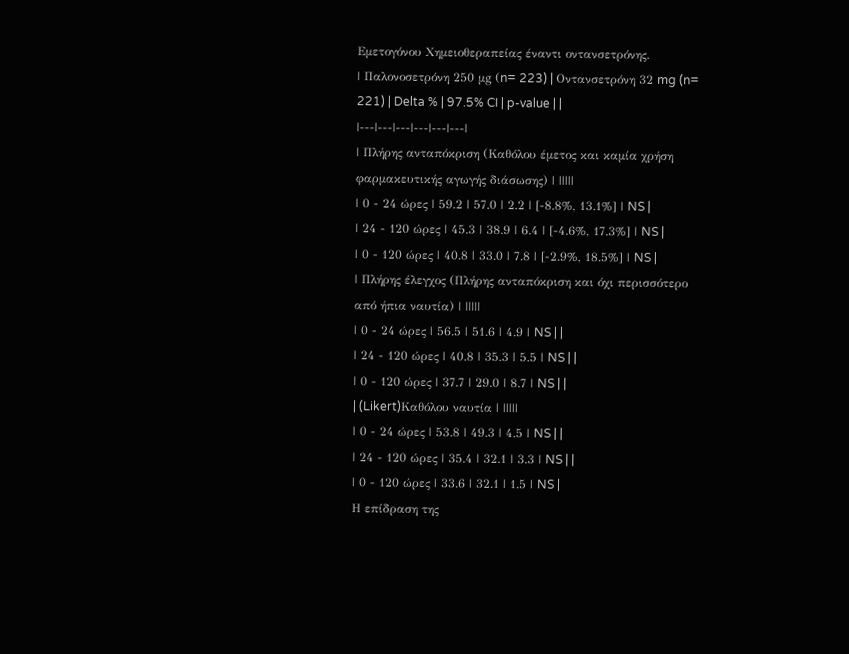Εμετογόνου Χημειοθεραπείας έναντι οντανσετρόνης.
| Παλονοσετρόνη 250 μg (n= 223) | Οντανσετρόνη 32 mg (n= 221) | Delta % | 97.5% CI | p-value | |
|---|---|---|---|---|---|
| Πλήρης ανταπόκριση (Καθόλου έμετος και καμία χρήση φαρμακευτικής αγωγής διάσωσης) | |||||
| 0 - 24 ώρες | 59.2 | 57.0 | 2.2 | [-8.8%, 13.1%] | NS |
| 24 - 120 ώρες | 45.3 | 38.9 | 6.4 | [-4.6%, 17.3%] | NS |
| 0 - 120 ώρες | 40.8 | 33.0 | 7.8 | [-2.9%, 18.5%] | NS |
| Πλήρης έλεγχος (Πλήρης ανταπόκριση και όχι περισσότερο από ήπια ναυτία) | |||||
| 0 - 24 ώρες | 56.5 | 51.6 | 4.9 | NS | |
| 24 - 120 ώρες | 40.8 | 35.3 | 5.5 | NS | |
| 0 - 120 ώρες | 37.7 | 29.0 | 8.7 | NS | |
| (Likert)Καθόλου ναυτία | |||||
| 0 - 24 ώρες | 53.8 | 49.3 | 4.5 | NS | |
| 24 - 120 ώρες | 35.4 | 32.1 | 3.3 | NS | |
| 0 - 120 ώρες | 33.6 | 32.1 | 1.5 | NS |
Η επίδραση της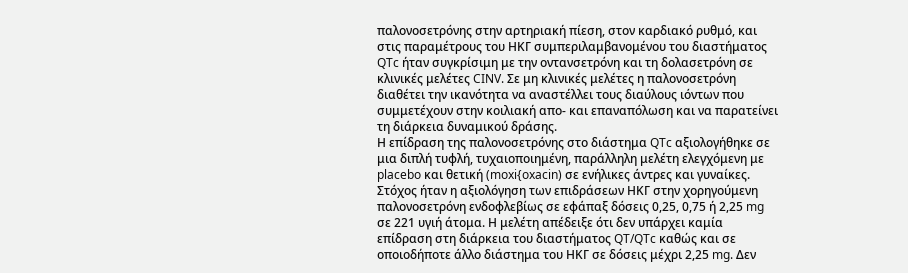παλονοσετρόνης στην αρτηριακή πίεση, στον καρδιακό ρυθμό, και στις παραμέτρους του ΗΚΓ συμπεριλαμβανομένου του διαστήματος QTc ήταν συγκρίσιμη με την οντανσετρόνη και τη δολασετρόνη σε κλινικές μελέτες CINV. Σε μη κλινικές μελέτες η παλονοσετρόνη διαθέτει την ικανότητα να αναστέλλει τους διαύλους ιόντων που συμμετέχουν στην κοιλιακή απο- και επαναπόλωση και να παρατείνει τη διάρκεια δυναμικού δράσης.
Η επίδραση της παλονοσετρόνης στο διάστημα QTc αξιολογήθηκε σε μια διπλή τυφλή, τυχαιοποιημένη, παράλληλη μελέτη ελεγχόμενη με placebo και θετική (moxi{oxacin) σε ενήλικες άντρες και γυναίκες. Στόχος ήταν η αξιολόγηση των επιδράσεων ΗΚΓ στην χορηγούμενη παλονοσετρόνη ενδοφλεβίως σε εφάπαξ δόσεις 0,25, 0,75 ή 2,25 mg σε 221 υγιή άτομα. Η μελέτη απέδειξε ότι δεν υπάρχει καμία επίδραση στη διάρκεια του διαστήματος QT/QTc καθώς και σε οποιοδήποτε άλλο διάστημα του ΗΚΓ σε δόσεις μέχρι 2,25 mg. Δεν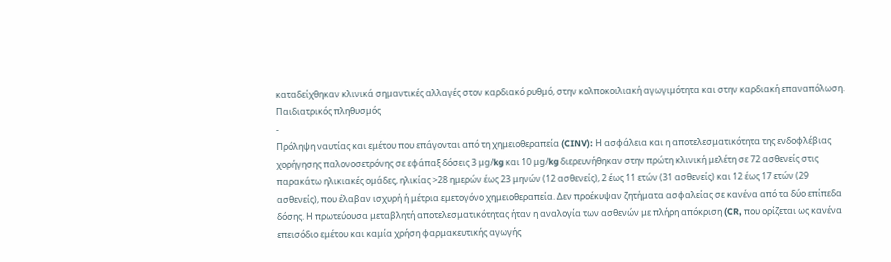καταδείχθηκαν κλινικά σημαντικές αλλαγές στον καρδιακό ρυθμό, στην κολποκοιλιακή αγωγιμότητα και στην καρδιακή επαναπόλωση.
Παιδιατρικός πληθυσμός
-
Πρόληψη ναυτίας και εμέτου που επάγονται από τη χημειοθεραπεία (CINV): Η ασφάλεια και η αποτελεσματικότητα της ενδοφλέβιας χορήγησης παλονοσετρόνης σε εφάπαξ δόσεις 3 μg/kg και 10 μg/kg διερευνήθηκαν στην πρώτη κλινική μελέτη σε 72 ασθενείς στις παρακάτω ηλικιακές ομάδες, ηλικίας >28 ημερών έως 23 μηνών (12 ασθενείς), 2 έως 11 ετών (31 ασθενείς) και 12 έως 17 ετών (29 ασθενείς), που έλαβαν ισχυρή ή μέτρια εμετογόνο χημειοθεραπεία. Δεν προέκυψαν ζητήματα ασφαλείας σε κανένα από τα δύο επίπεδα δόσης. Η πρωτεύουσα μεταβλητή αποτελεσματικότητας ήταν η αναλογία των ασθενών με πλήρη απόκριση (CR, που ορίζεται ως κανένα επεισόδιο εμέτου και καμία χρήση φαρμακευτικής αγωγής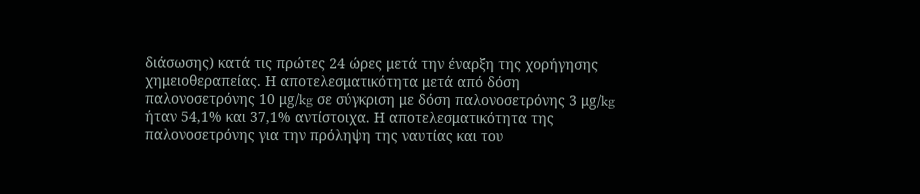διάσωσης) κατά τις πρώτες 24 ώρες μετά την έναρξη της χορήγησης χημειοθεραπείας. Η αποτελεσματικότητα μετά από δόση παλονοσετρόνης 10 μg/kg σε σύγκριση με δόση παλονοσετρόνης 3 μg/kg ήταν 54,1% και 37,1% αντίστοιχα. Η αποτελεσματικότητα της παλονοσετρόνης για την πρόληψη της ναυτίας και του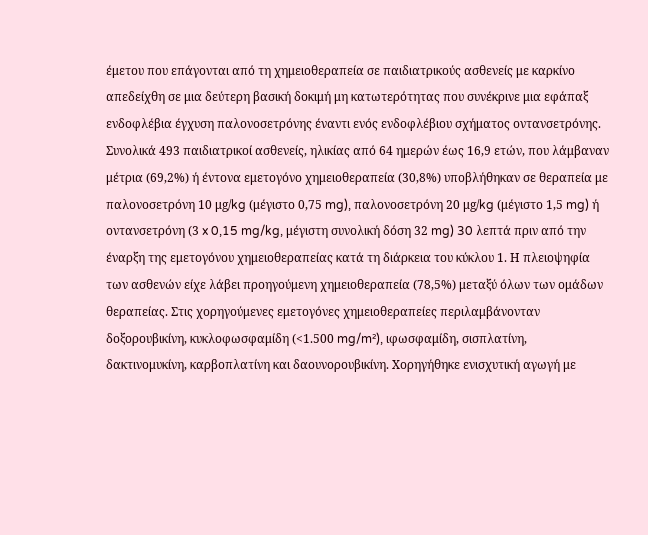έμετου που επάγονται από τη χημειοθεραπεία σε παιδιατρικούς ασθενείς με καρκίνο απεδείχθη σε μια δεύτερη βασική δοκιμή μη κατωτερότητας που συνέκρινε μια εφάπαξ ενδοφλέβια έγχυση παλονοσετρόνης έναντι ενός ενδοφλέβιου σχήματος οντανσετρόνης. Συνολικά 493 παιδιατρικοί ασθενείς, ηλικίας από 64 ημερών έως 16,9 ετών, που λάμβαναν μέτρια (69,2%) ή έντονα εμετογόνο χημειοθεραπεία (30,8%) υποβλήθηκαν σε θεραπεία με παλονοσετρόνη 10 μg/kg (μέγιστο 0,75 mg), παλονοσετρόνη 20 μg/kg (μέγιστο 1,5 mg) ή οντανσετρόνη (3 x 0,15 mg/kg, μέγιστη συνολική δόση 32 mg) 30 λεπτά πριν από την έναρξη της εμετογόνου χημειοθεραπείας κατά τη διάρκεια του κύκλου 1. Η πλειοψηφία των ασθενών είχε λάβει προηγούμενη χημειοθεραπεία (78,5%) μεταξύ όλων των ομάδων θεραπείας. Στις χορηγούμενες εμετογόνες χημειοθεραπείες περιλαμβάνονταν δοξορουβικίνη, κυκλοφωσφαμίδη (<1.500 mg/m²), ιφωσφαμίδη, σισπλατίνη, δακτινομυκίνη, καρβοπλατίνη και δαουνορουβικίνη. Χορηγήθηκε ενισχυτική αγωγή με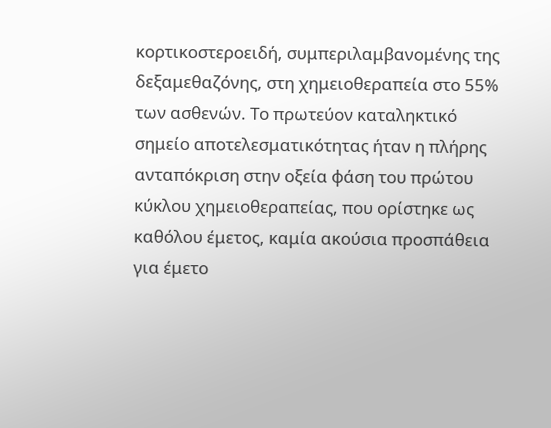κορτικοστεροειδή, συμπεριλαμβανομένης της δεξαμεθαζόνης, στη χημειοθεραπεία στο 55% των ασθενών. Το πρωτεύον καταληκτικό σημείο αποτελεσματικότητας ήταν η πλήρης ανταπόκριση στην οξεία φάση του πρώτου κύκλου χημειοθεραπείας, που ορίστηκε ως καθόλου έμετος, καμία ακούσια προσπάθεια για έμετο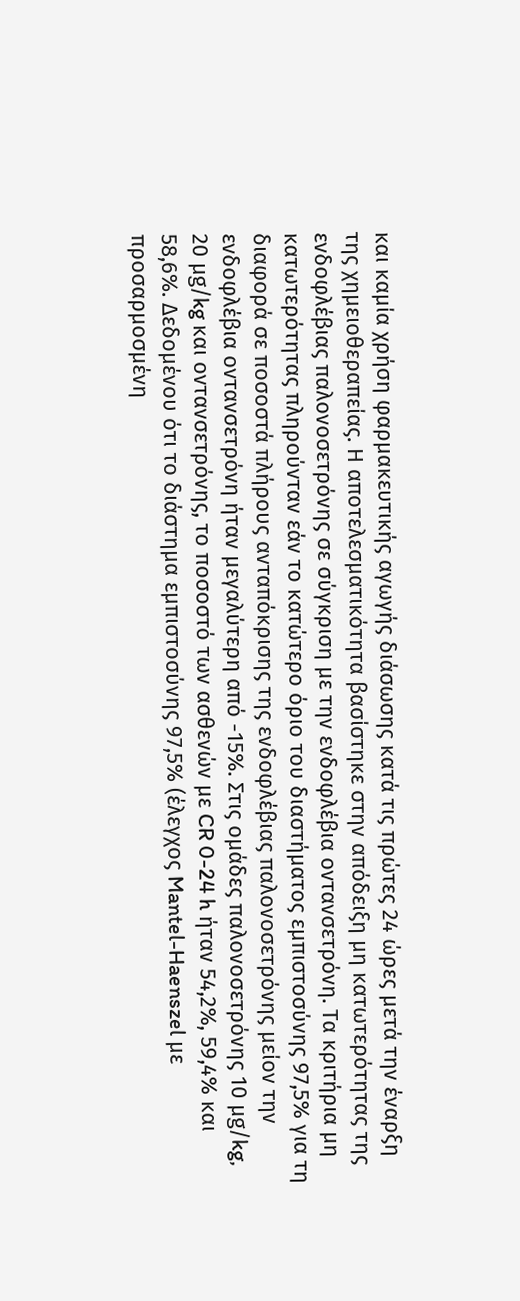και καμία χρήση φαρμακευτικής αγωγής διάσωσης κατά τις πρώτες 24 ώρες μετά την έναρξη της χημειοθεραπείας. Η αποτελεσματικότητα βασίστηκε στην απόδειξη μη κατωτερότητας της ενδοφλέβιας παλονοσετρόνης σε σύγκριση με την ενδοφλέβια οντανσετρόνη. Τα κριτήρια μη κατωτερότητας πληρούνταν εάν το κατώτερο όριο του διαστήματος εμπιστοσύνης 97,5% για τη διαφορά σε ποσοστά πλήρους ανταπόκρισης της ενδοφλέβιας παλονοσετρόνης μείον την ενδοφλέβια οντανσετρόνη ήταν μεγαλύτερη από -15%. Στις ομάδες παλονοσετρόνης 10 μg/kg, 20 μg/kg και οντανσετρόνης, το ποσοστό των ασθενών με CR 0-24 h ήταν 54,2%, 59,4% και 58,6%. Δεδομένου ότι το διάστημα εμπιστοσύνης 97,5% (έλεγχος Mantel-Haenszel με προσαρμοσμένη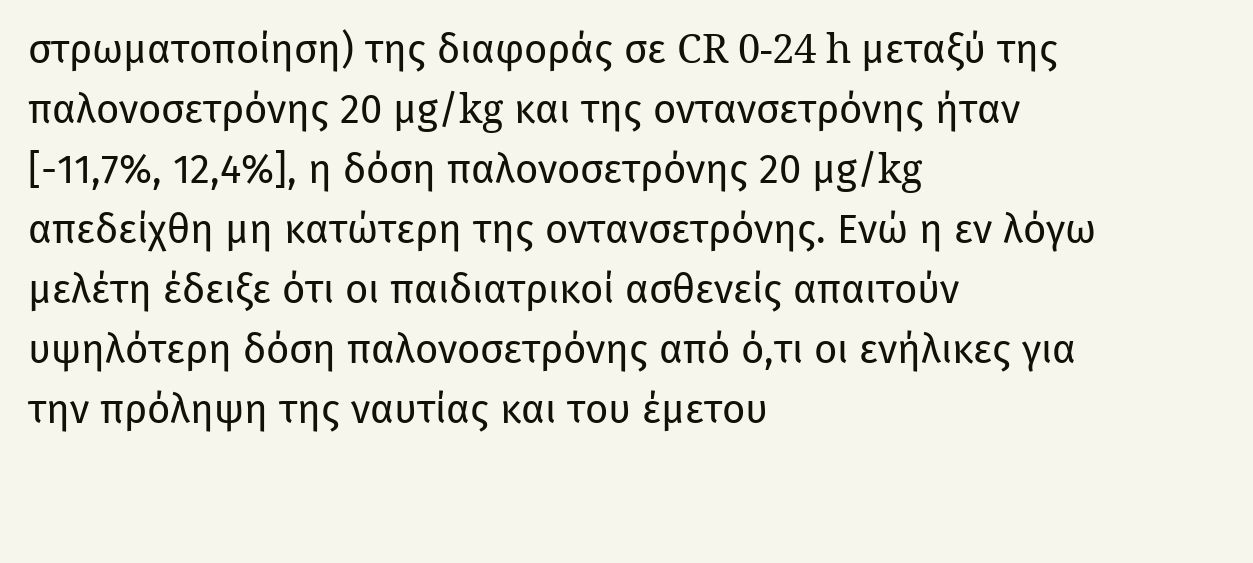στρωματοποίηση) της διαφοράς σε CR 0-24 h μεταξύ της παλονοσετρόνης 20 μg/kg και της οντανσετρόνης ήταν [-11,7%, 12,4%], η δόση παλονοσετρόνης 20 μg/kg απεδείχθη μη κατώτερη της οντανσετρόνης. Ενώ η εν λόγω μελέτη έδειξε ότι οι παιδιατρικοί ασθενείς απαιτούν υψηλότερη δόση παλονοσετρόνης από ό,τι οι ενήλικες για την πρόληψη της ναυτίας και του έμετου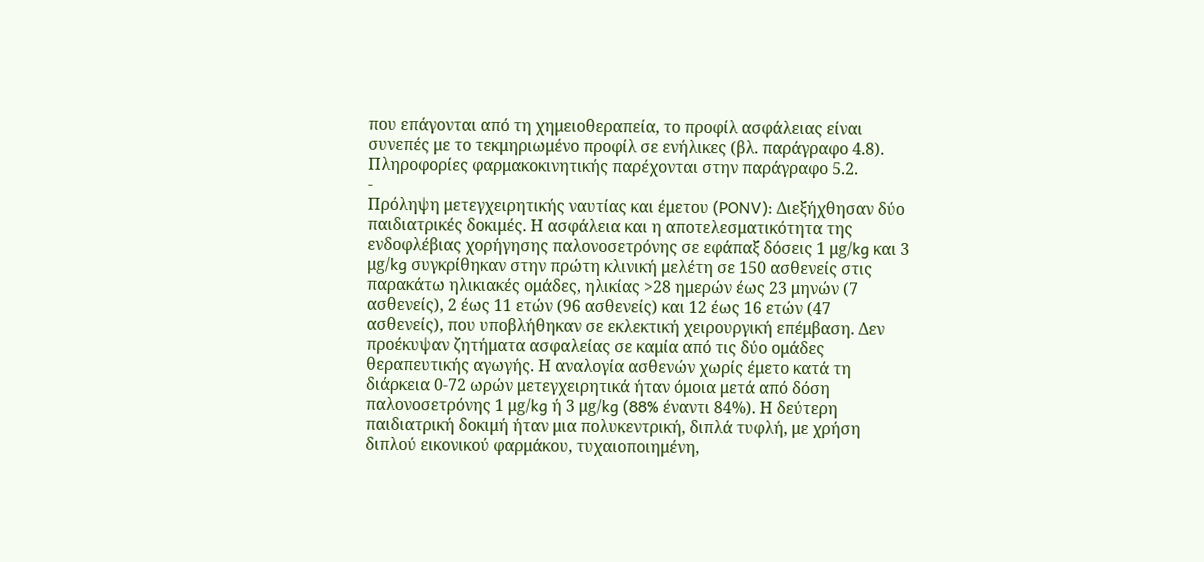που επάγονται από τη χημειοθεραπεία, το προφίλ ασφάλειας είναι συνεπές με το τεκμηριωμένο προφίλ σε ενήλικες (βλ. παράγραφο 4.8). Πληροφορίες φαρμακοκινητικής παρέχονται στην παράγραφο 5.2.
-
Πρόληψη μετεγχειρητικής ναυτίας και έμετου (PONV): Διεξήχθησαν δύο παιδιατρικές δοκιμές. Η ασφάλεια και η αποτελεσματικότητα της ενδοφλέβιας χορήγησης παλονοσετρόνης σε εφάπαξ δόσεις 1 μg/kg και 3 μg/kg συγκρίθηκαν στην πρώτη κλινική μελέτη σε 150 ασθενείς στις παρακάτω ηλικιακές ομάδες, ηλικίας >28 ημερών έως 23 μηνών (7 ασθενείς), 2 έως 11 ετών (96 ασθενείς) και 12 έως 16 ετών (47 ασθενείς), που υποβλήθηκαν σε εκλεκτική χειρουργική επέμβαση. Δεν προέκυψαν ζητήματα ασφαλείας σε καμία από τις δύο ομάδες θεραπευτικής αγωγής. Η αναλογία ασθενών χωρίς έμετο κατά τη διάρκεια 0-72 ωρών μετεγχειρητικά ήταν όμοια μετά από δόση παλονοσετρόνης 1 μg/kg ή 3 μg/kg (88% έναντι 84%). Η δεύτερη παιδιατρική δοκιμή ήταν μια πολυκεντρική, διπλά τυφλή, με χρήση διπλού εικονικού φαρμάκου, τυχαιοποιημένη,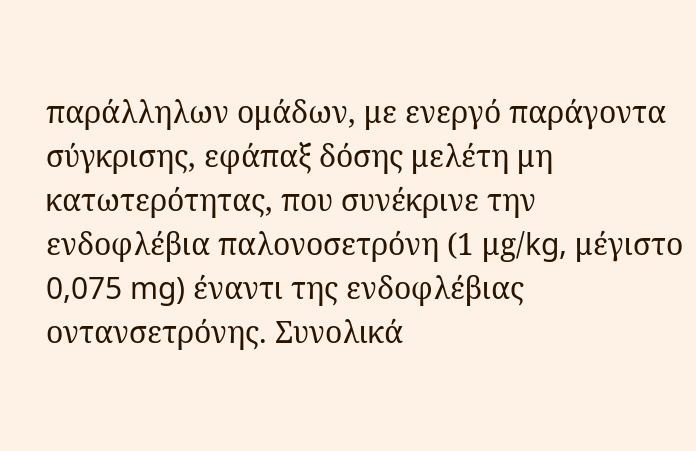παράλληλων ομάδων, με ενεργό παράγοντα σύγκρισης, εφάπαξ δόσης μελέτη μη κατωτερότητας, που συνέκρινε την ενδοφλέβια παλονοσετρόνη (1 μg/kg, μέγιστο 0,075 mg) έναντι της ενδοφλέβιας οντανσετρόνης. Συνολικά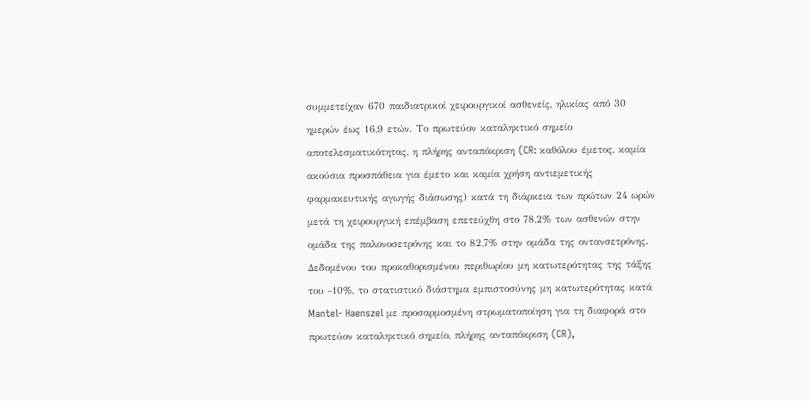συμμετείχαν 670 παιδιατρικοί χειρουργικοί ασθενείς, ηλικίας από 30 ημερών έως 16,9 ετών. Το πρωτεύον καταληκτικό σημείο αποτελεσματικότητας, η πλήρης ανταπόκριση (CR: καθόλου έμετος, καμία ακούσια προσπάθεια για έμετο και καμία χρήση αντιεμετικής φαρμακευτικής αγωγής διάσωσης) κατά τη διάρκεια των πρώτων 24 ωρών μετά τη χειρουργική επέμβαση επετεύχθη στο 78,2% των ασθενών στην ομάδα της παλονοσετρόνης και το 82,7% στην ομάδα της οντανσετρόνης. Δεδομένου του προκαθορισμένου περιθωρίου μη κατωτερότητας της τάξης του -10%, το στατιστικό διάστημα εμπιστοσύνης μη κατωτερότητας κατά Mantel- Haenszel με προσαρμοσμένη στρωματοποίηση για τη διαφορά στο πρωτεύον καταληκτικό σημείο, πλήρης ανταπόκριση (CR),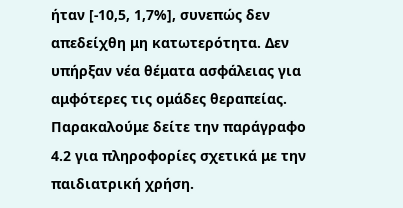ήταν [-10,5, 1,7%], συνεπώς δεν απεδείχθη μη κατωτερότητα. Δεν υπήρξαν νέα θέματα ασφάλειας για αμφότερες τις ομάδες θεραπείας. Παρακαλούμε δείτε την παράγραφο 4.2 για πληροφορίες σχετικά με την παιδιατρική χρήση.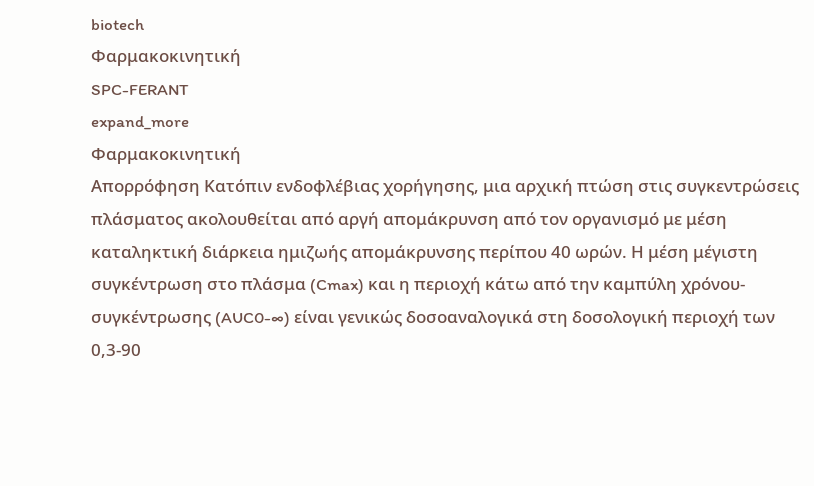biotech
Φαρμακοκινητική
SPC-FERANT
expand_more
Φαρμακοκινητική
Απορρόφηση Κατόπιν ενδοφλέβιας χορήγησης, μια αρχική πτώση στις συγκεντρώσεις πλάσματος ακολουθείται από αργή απομάκρυνση από τον οργανισμό με μέση καταληκτική διάρκεια ημιζωής απομάκρυνσης περίπου 40 ωρών. Η μέση μέγιστη συγκέντρωση στο πλάσμα (Cmax) και η περιοχή κάτω από την καμπύλη χρόνου-συγκέντρωσης (AUC0-∞) είναι γενικώς δοσοαναλογικά στη δοσολογική περιοχή των 0,3-90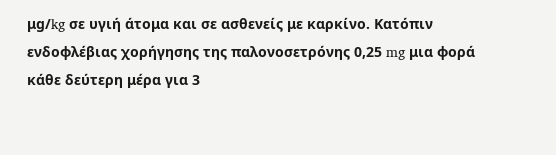μg/kg σε υγιή άτομα και σε ασθενείς με καρκίνο. Κατόπιν ενδοφλέβιας χορήγησης της παλονοσετρόνης 0,25 mg μια φορά κάθε δεύτερη μέρα για 3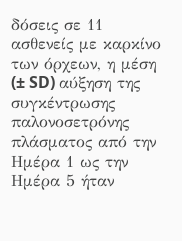δόσεις σε 11 ασθενείς με καρκίνο των όρχεων, η μέση (± SD) αύξηση της συγκέντρωσης παλονοσετρόνης πλάσματος από την Ημέρα 1 ως την Ημέρα 5 ήταν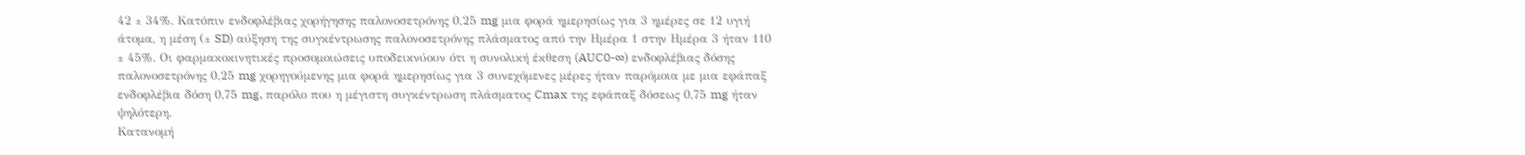42 ± 34%. Κατόπιν ενδοφλέβιας χορήγησης παλονοσετρόνης 0,25 mg μια φορά ημερησίως για 3 ημέρες σε 12 υγιή άτομα, η μέση (± SD) αύξηση της συγκέντρωσης παλονοσετρόνης πλάσματος από την Ημέρα 1 στην Ημέρα 3 ήταν 110 ± 45%. Οι φαρμακοκινητικές προσομοιώσεις υποδεικνύουν ότι η συνολική έκθεση (AUC0-∞) ενδοφλέβιας δόσης παλονοσετρόνης 0,25 mg χορηγούμενης μια φορά ημερησίως για 3 συνεχόμενες μέρες ήταν παρόμοια με μια εφάπαξ ενδοφλέβια δόση 0,75 mg, παρόλο που η μέγιστη συγκέντρωση πλάσματος Cmax της εφάπαξ δόσεως 0,75 mg ήταν ψηλότερη.
Κατανομή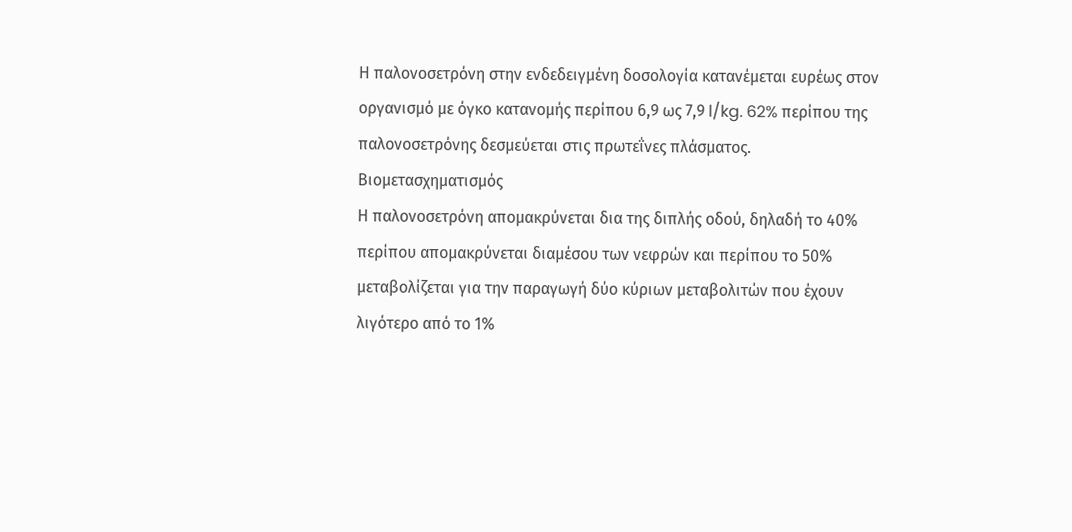Η παλονοσετρόνη στην ενδεδειγμένη δοσολογία κατανέμεται ευρέως στον οργανισμό με όγκο κατανομής περίπου 6,9 ως 7,9 l/kg. 62% περίπου της παλονοσετρόνης δεσμεύεται στις πρωτεΐνες πλάσματος.
Βιομετασχηματισμός
Η παλονοσετρόνη απομακρύνεται δια της διπλής οδού, δηλαδή το 40% περίπου απομακρύνεται διαμέσου των νεφρών και περίπου το 50% μεταβολίζεται για την παραγωγή δύο κύριων μεταβολιτών που έχουν λιγότερο από το 1%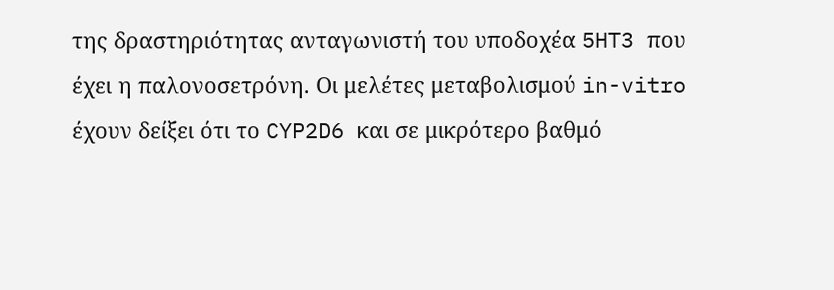της δραστηριότητας ανταγωνιστή του υποδοχέα 5HT3 που έχει η παλονοσετρόνη. Οι μελέτες μεταβολισμού in-vitro έχουν δείξει ότι το CYP2D6 και σε μικρότερο βαθμό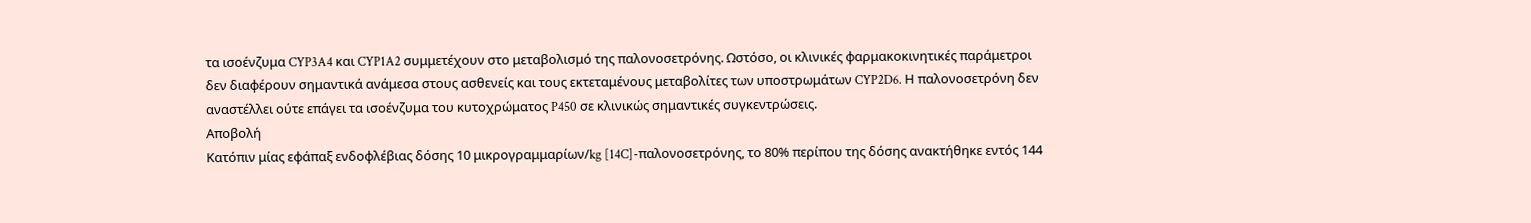τα ισοένζυμα CYP3A4 και CYP1A2 συμμετέχουν στο μεταβολισμό της παλονοσετρόνης. Ωστόσο, οι κλινικές φαρμακοκινητικές παράμετροι δεν διαφέρουν σημαντικά ανάμεσα στους ασθενείς και τους εκτεταμένους μεταβολίτες των υποστρωμάτων CYP2D6. Η παλονοσετρόνη δεν αναστέλλει ούτε επάγει τα ισοένζυμα του κυτοχρώματος P450 σε κλινικώς σημαντικές συγκεντρώσεις.
Αποβολή
Κατόπιν μίας εφάπαξ ενδοφλέβιας δόσης 10 μικρογραμμαρίων/kg [14C]-παλονοσετρόνης, το 80% περίπου της δόσης ανακτήθηκε εντός 144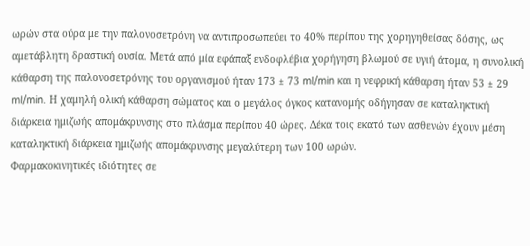ωρών στα ούρα με την παλονοσετρόνη να αντιπροσωπεύει το 40% περίπου της χορηγηθείσας δόσης, ως αμετάβλητη δραστική ουσία. Μετά από μία εφάπαξ ενδοφλέβια χορήγηση βλωμού σε υγιή άτομα, η συνολική κάθαρση της παλονοσετρόνης του οργανισμού ήταν 173 ± 73 ml/min και η νεφρική κάθαρση ήταν 53 ± 29 ml/min. Η χαμηλή ολική κάθαρση σώματος και ο μεγάλος όγκος κατανομής οδήγησαν σε καταληκτική διάρκεια ημιζωής απομάκρυνσης στο πλάσμα περίπου 40 ώρες. Δέκα τοις εκατό των ασθενών έχουν μέση καταληκτική διάρκεια ημιζωής απομάκρυνσης μεγαλύτερη των 100 ωρών.
Φαρμακοκινητικές ιδιότητες σε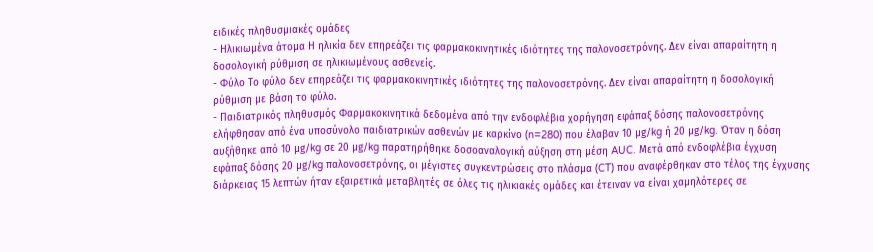ειδικές πληθυσμιακές ομάδες
- Ηλικιωμένα άτομα Η ηλικία δεν επηρεάζει τις φαρμακοκινητικές ιδιότητες της παλονοσετρόνης. Δεν είναι απαραίτητη η δοσολογική ρύθμιση σε ηλικιωμένους ασθενείς.
- Φύλο Το φύλο δεν επηρεάζει τις φαρμακοκινητικές ιδιότητες της παλονοσετρόνης. Δεν είναι απαραίτητη η δοσολογική ρύθμιση με βάση το φύλο.
- Παιδιατρικός πληθυσμός Φαρμακοκινητικά δεδομένα από την ενδοφλέβια χορήγηση εφάπαξ δόσης παλονοσετρόνης ελήφθησαν από ένα υποσύνολο παιδιατρικών ασθενών με καρκίνο (n=280) που έλαβαν 10 μg/kg ή 20 μg/kg. Όταν η δόση αυξήθηκε από 10 μg/kg σε 20 μg/kg παρατηρήθηκε δοσοαναλογική αύξηση στη μέση AUC. Μετά από ενδοφλέβια έγχυση εφάπαξ δόσης 20 μg/kg παλονοσετρόνης, οι μέγιστες συγκεντρώσεις στο πλάσμα (CT) που αναφέρθηκαν στο τέλος της έγχυσης διάρκειας 15 λεπτών ήταν εξαιρετικά μεταβλητές σε όλες τις ηλικιακές ομάδες και έτειναν να είναι χαμηλότερες σε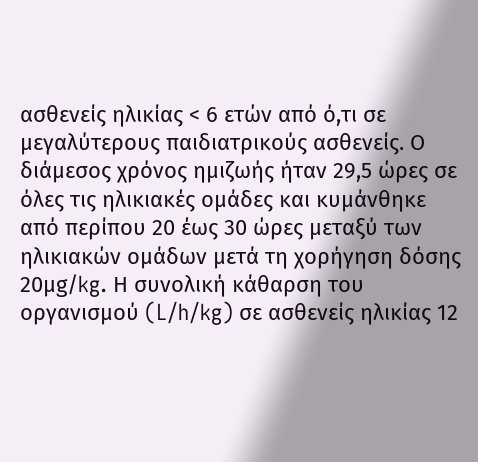ασθενείς ηλικίας < 6 ετών από ό,τι σε μεγαλύτερους παιδιατρικούς ασθενείς. Ο διάμεσος χρόνος ημιζωής ήταν 29,5 ώρες σε όλες τις ηλικιακές ομάδες και κυμάνθηκε από περίπου 20 έως 30 ώρες μεταξύ των ηλικιακών ομάδων μετά τη χορήγηση δόσης 20μg/kg. Η συνολική κάθαρση του οργανισμού (L/h/kg) σε ασθενείς ηλικίας 12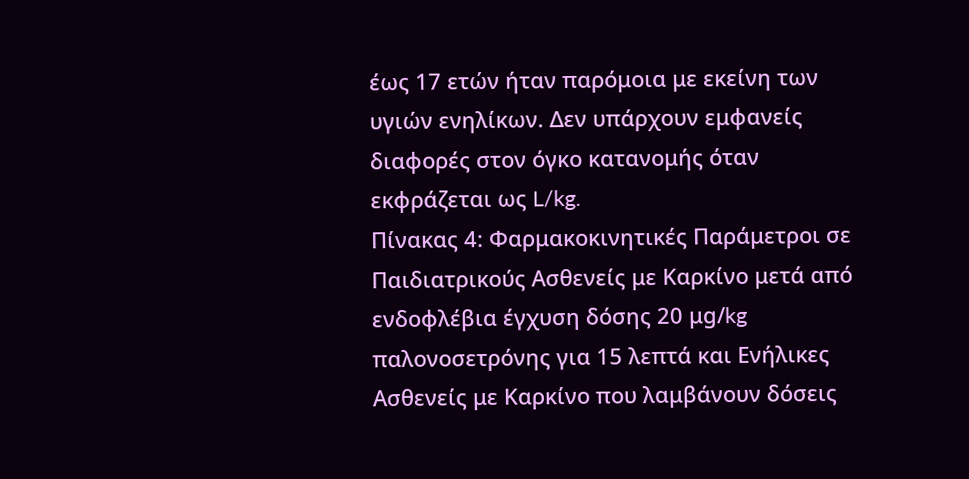έως 17 ετών ήταν παρόμοια με εκείνη των υγιών ενηλίκων. Δεν υπάρχουν εμφανείς διαφορές στον όγκο κατανομής όταν εκφράζεται ως L/kg.
Πίνακας 4: Φαρμακοκινητικές Παράμετροι σε Παιδιατρικούς Ασθενείς με Καρκίνο μετά από ενδοφλέβια έγχυση δόσης 20 μg/kg παλονοσετρόνης για 15 λεπτά και Ενήλικες Ασθενείς με Καρκίνο που λαμβάνουν δόσεις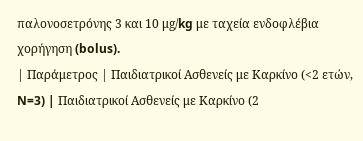παλονοσετρόνης 3 και 10 μg/kg με ταχεία ενδοφλέβια χορήγηση (bolus).
| Παράμετρος | Παιδιατρικοί Ασθενείς με Καρκίνο (<2 ετών, N=3) | Παιδιατρικοί Ασθενείς με Καρκίνο (2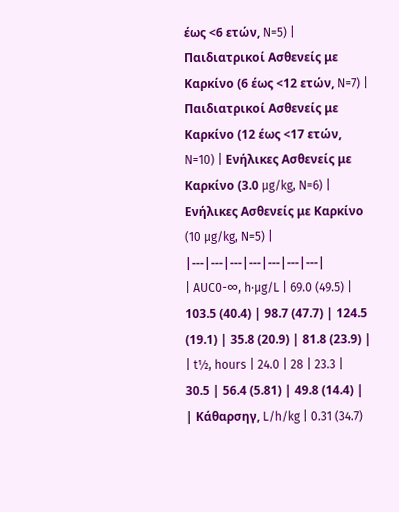έως <6 ετών, N=5) | Παιδιατρικοί Ασθενείς με Καρκίνο (6 έως <12 ετών, N=7) | Παιδιατρικοί Ασθενείς με Καρκίνο (12 έως <17 ετών, N=10) | Ενήλικες Ασθενείς με Καρκίνο (3.0 µg/kg, N=6) | Ενήλικες Ασθενείς με Καρκίνο (10 µg/kg, N=5) |
|---|---|---|---|---|---|---|
| AUC0-∞, h∙µg/L | 69.0 (49.5) | 103.5 (40.4) | 98.7 (47.7) | 124.5 (19.1) | 35.8 (20.9) | 81.8 (23.9) |
| t½, hours | 24.0 | 28 | 23.3 | 30.5 | 56.4 (5.81) | 49.8 (14.4) |
| Κάθαρσηγ, L/h/kg | 0.31 (34.7)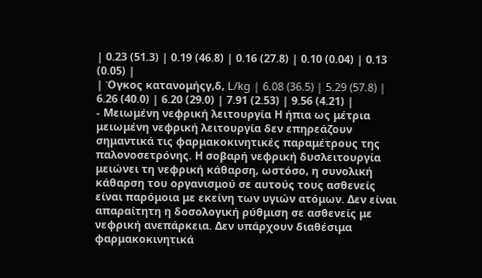| 0.23 (51.3) | 0.19 (46.8) | 0.16 (27.8) | 0.10 (0.04) | 0.13 (0.05) |
| Όγκος κατανομήςγ,δ, L/kg | 6.08 (36.5) | 5.29 (57.8) | 6.26 (40.0) | 6.20 (29.0) | 7.91 (2.53) | 9.56 (4.21) |
- Μειωμένη νεφρική λειτουργία Η ήπια ως μέτρια μειωμένη νεφρική λειτουργία δεν επηρεάζουν σημαντικά τις φαρμακοκινητικές παραμέτρους της παλονοσετρόνης. Η σοβαρή νεφρική δυσλειτουργία μειώνει τη νεφρική κάθαρση, ωστόσο, η συνολική κάθαρση του οργανισμού σε αυτούς τους ασθενείς είναι παρόμοια με εκείνη των υγιών ατόμων. Δεν είναι απαραίτητη η δοσολογική ρύθμιση σε ασθενείς με νεφρική ανεπάρκεια. Δεν υπάρχουν διαθέσιμα φαρμακοκινητικά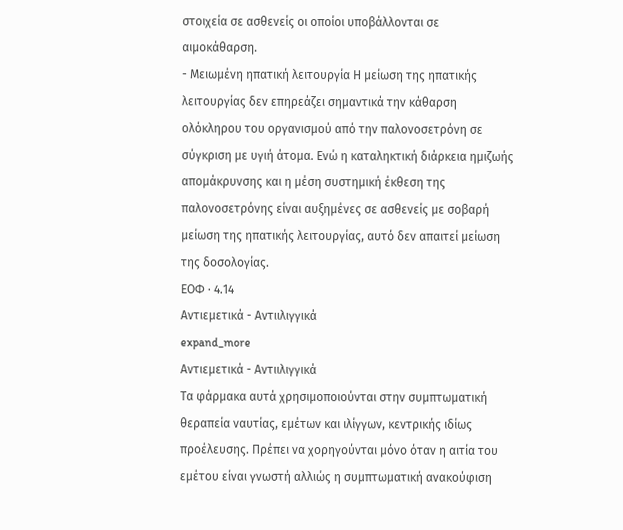στοιχεία σε ασθενείς οι οποίοι υποβάλλονται σε αιμοκάθαρση.
- Μειωμένη ηπατική λειτουργία Η μείωση της ηπατικής λειτουργίας δεν επηρεάζει σημαντικά την κάθαρση ολόκληρου του οργανισμού από την παλονοσετρόνη σε σύγκριση με υγιή άτομα. Ενώ η καταληκτική διάρκεια ημιζωής απομάκρυνσης και η μέση συστημική έκθεση της παλονοσετρόνης είναι αυξημένες σε ασθενείς με σοβαρή μείωση της ηπατικής λειτουργίας, αυτό δεν απαιτεί μείωση της δοσολογίας.
ΕΟΦ · 4.14
Aντιεμετικά - Αντιιλιγγικά
expand_more
Aντιεμετικά - Αντιιλιγγικά
Tα φάρμακα αυτά χρησιμοποιούνται στην συμπτωματική θεραπεία ναυτίας, εμέτων και ιλίγγων, κεντρικής ιδίως προέλευσης. Πρέπει να χορηγούνται μόνο όταν η αιτία του εμέτου είναι γνωστή αλλιώς η συμπτωματική ανακούφιση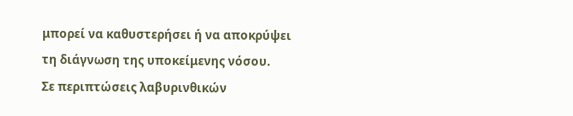μπορεί να καθυστερήσει ή να αποκρύψει τη διάγνωση της υποκείμενης νόσου.
Σε περιπτώσεις λαβυρινθικών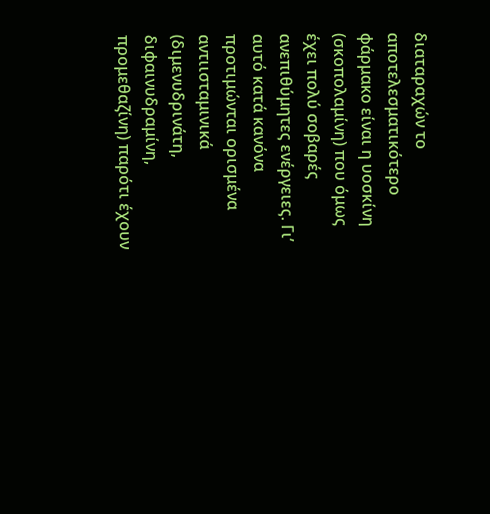διαταραχών το αποτελεσματικότερο φάρμακο είναι η υοσκίνη (σκοπολαμίνη) που όμως έχει πολύ σοβαρές ανεπιθύμητες ενέργειες. Γι’ αυτό κατά κανόνα προτιμώνται ορισμένα αντιισταμινικά (διμενυδρινάτη, διφαινυδραμίνη, προμεθαζίνη) παρότι έχουν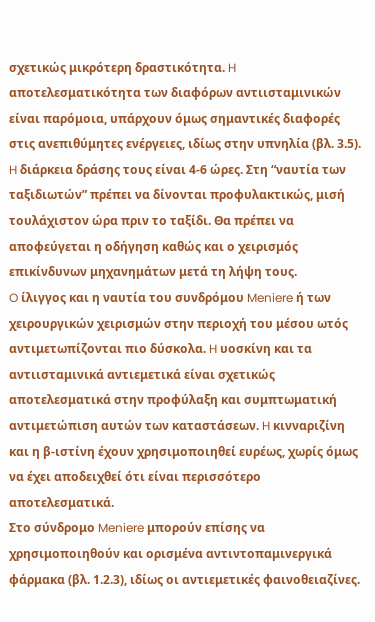σχετικώς μικρότερη δραστικότητα. H αποτελεσματικότητα των διαφόρων αντιισταμινικών είναι παρόμοια, υπάρχουν όμως σημαντικές διαφορές στις ανεπιθύμητες ενέργειες, ιδίως στην υπνηλία (βλ. 3.5). H διάρκεια δράσης τους είναι 4-6 ώρες. Στη “ναυτία των ταξιδιωτών” πρέπει να δίνονται προφυλακτικώς, μισή τουλάχιστον ώρα πριν το ταξίδι. Θα πρέπει να αποφεύγεται η οδήγηση καθώς και ο χειρισμός επικίνδυνων μηχανημάτων μετά τη λήψη τους.
O ίλιγγος και η ναυτία του συνδρόμου Meniere ή των χειρουργικών χειρισμών στην περιοχή του μέσου ωτός αντιμετωπίζονται πιο δύσκολα. H υοσκίνη και τα αντιισταμινικά αντιεμετικά είναι σχετικώς αποτελεσματικά στην προφύλαξη και συμπτωματική αντιμετώπιση αυτών των καταστάσεων. H κινναριζίνη και η β-ιστίνη έχουν χρησιμοποιηθεί ευρέως, χωρίς όμως να έχει αποδειχθεί ότι είναι περισσότερο αποτελεσματικά.
Στο σύνδρομο Meniere μπορούν επίσης να χρησιμοποιηθούν και ορισμένα αντιντοπαμινεργικά φάρμακα (βλ. 1.2.3), ιδίως οι αντιεμετικές φαινοθειαζίνες.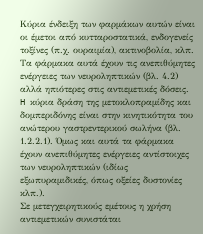Kύρια ένδειξη των φαρμάκων αυτών είναι οι έμετοι από κυτταροστατικά, ενδογενείς τοξίνες (π.χ. ουραιμία), ακτινοβολία, κλπ. Tα φάρμακα αυτά έχουν τις ανεπιθύμητες ενέργειες των νευροληπτικών (βλ. 4.2) αλλά ηπιότερες στις αντιεμετικές δόσεις. H κύρια δράση της μετοκλοπραμίδης και δομπεριδόνης είναι στην κινητικότητα του ανώτερου γαστρεντερικού σωλήνα (βλ. 1.2.2.1). Όμως και αυτά τα φάρμακα έχουν ανεπιθύμητες ενέργειες αντίστοιχες των νευροληπτικών (ιδίως εξωπυραμιδικές, όπως οξείες δυστονίες κλπ.).
Σε μετεγχειρητικούς εμέτους η χρήση αντιεμετικών συνιστάται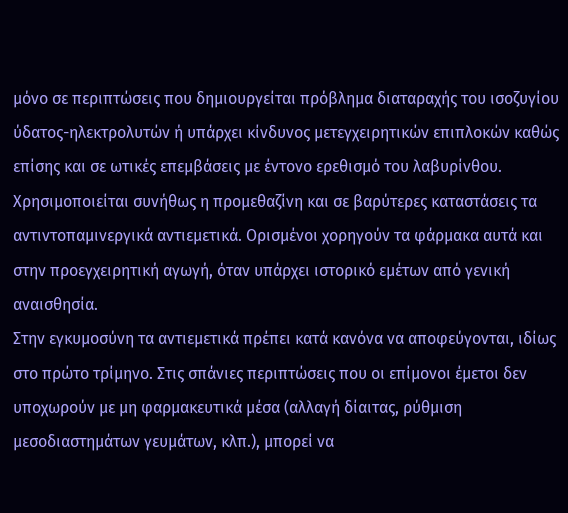μόνο σε περιπτώσεις που δημιουργείται πρόβλημα διαταραχής του ισοζυγίου ύδατος-ηλεκτρολυτών ή υπάρχει κίνδυνος μετεγχειρητικών επιπλοκών καθώς επίσης και σε ωτικές επεμβάσεις με έντονο ερεθισμό του λαβυρίνθου.
Xρησιμοποιείται συνήθως η προμεθαζίνη και σε βαρύτερες καταστάσεις τα αντιντοπαμινεργικά αντιεμετικά. Oρισμένοι χορηγούν τα φάρμακα αυτά και στην προεγχειρητική αγωγή, όταν υπάρχει ιστορικό εμέτων από γενική αναισθησία.
Στην εγκυμοσύνη τα αντιεμετικά πρέπει κατά κανόνα να αποφεύγονται, ιδίως στο πρώτο τρίμηνο. Στις σπάνιες περιπτώσεις που οι επίμονοι έμετοι δεν υποχωρούν με μη φαρμακευτικά μέσα (αλλαγή δίαιτας, ρύθμιση μεσοδιαστημάτων γευμάτων, κλπ.), μπορεί να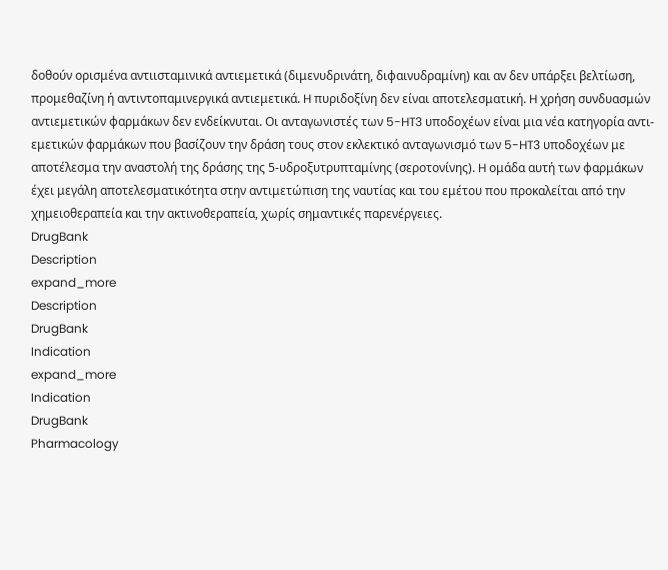δοθούν ορισμένα αντιισταμινικά αντιεμετικά (διμενυδρινάτη, διφαινυδραμίνη) και αν δεν υπάρξει βελτίωση, προμεθαζίνη ή αντιντοπαμινεργικά αντιεμετικά. H πυριδοξίνη δεν είναι αποτελεσματική. H χρήση συνδυασμών αντιεμετικών φαρμάκων δεν ενδείκνυται. Oι ανταγωνιστές των 5-HT3 υποδοχέων είναι μια νέα κατηγορία αντι-εμετικών φαρμάκων που βασίζουν την δράση τους στον εκλεκτικό ανταγωνισμό των 5-HT3 υποδοχέων με αποτέλεσμα την αναστολή της δράσης της 5-υδροξυτρυπταμίνης (σεροτονίνης). H ομάδα αυτή των φαρμάκων έχει μεγάλη αποτελεσματικότητα στην αντιμετώπιση της ναυτίας και του εμέτου που προκαλείται από την χημειοθεραπεία και την ακτινοθεραπεία, χωρίς σημαντικές παρενέργειες.
DrugBank
Description
expand_more
Description
DrugBank
Indication
expand_more
Indication
DrugBank
Pharmacology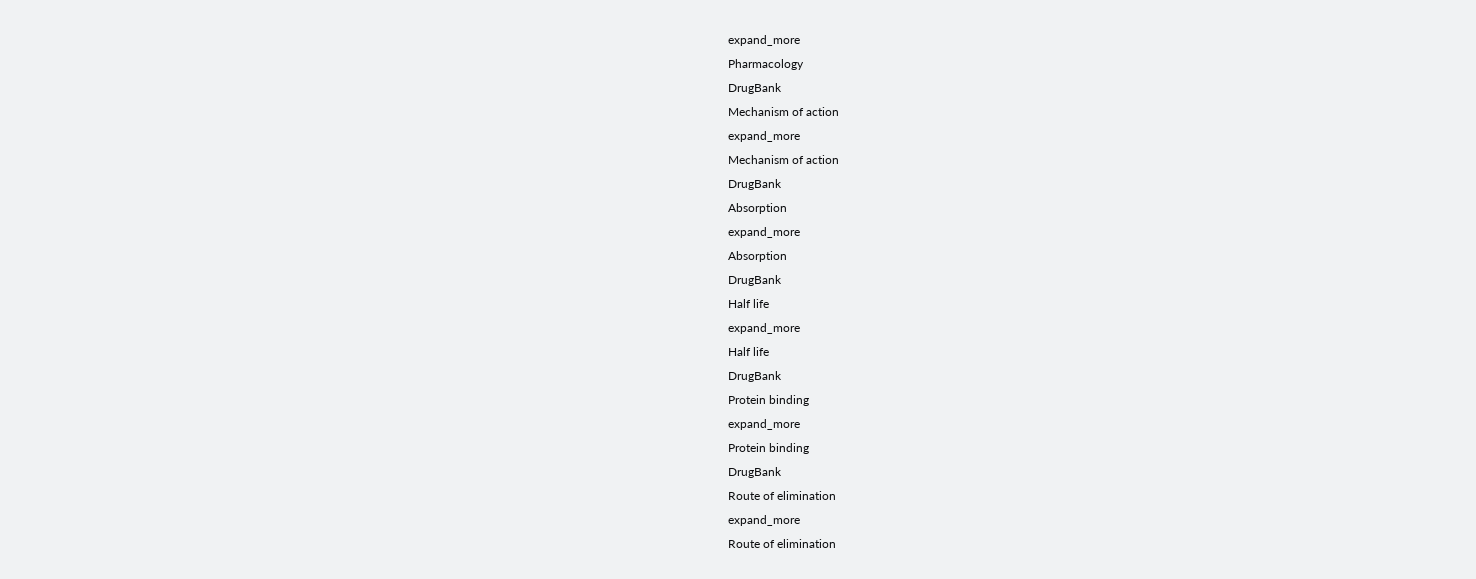expand_more
Pharmacology
DrugBank
Mechanism of action
expand_more
Mechanism of action
DrugBank
Absorption
expand_more
Absorption
DrugBank
Half life
expand_more
Half life
DrugBank
Protein binding
expand_more
Protein binding
DrugBank
Route of elimination
expand_more
Route of elimination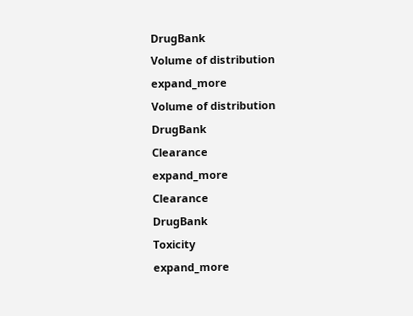DrugBank
Volume of distribution
expand_more
Volume of distribution
DrugBank
Clearance
expand_more
Clearance
DrugBank
Toxicity
expand_more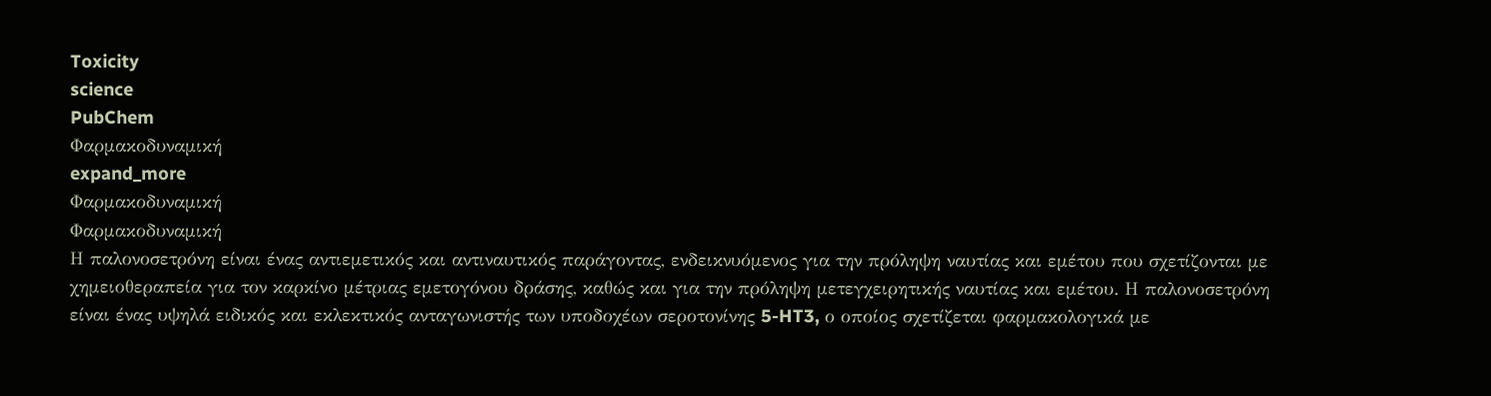Toxicity
science
PubChem
Φαρμακοδυναμική
expand_more
Φαρμακοδυναμική
Φαρμακοδυναμική
Η παλονοσετρόνη είναι ένας αντιεμετικός και αντιναυτικός παράγοντας, ενδεικνυόμενος για την πρόληψη ναυτίας και εμέτου που σχετίζονται με χημειοθεραπεία για τον καρκίνο μέτριας εμετογόνου δράσης, καθώς και για την πρόληψη μετεγχειρητικής ναυτίας και εμέτου. Η παλονοσετρόνη είναι ένας υψηλά ειδικός και εκλεκτικός ανταγωνιστής των υποδοχέων σεροτονίνης 5-HT3, ο οποίος σχετίζεται φαρμακολογικά με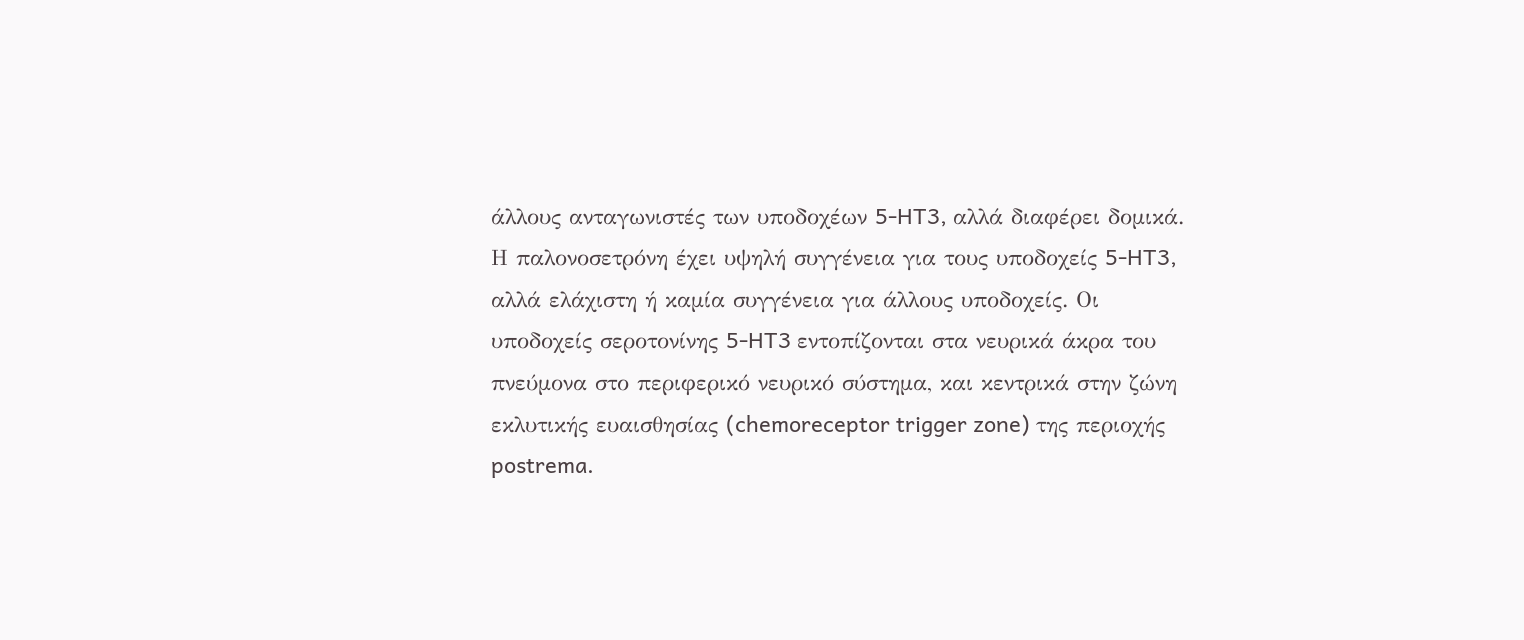άλλους ανταγωνιστές των υποδοχέων 5-HT3, αλλά διαφέρει δομικά. Η παλονοσετρόνη έχει υψηλή συγγένεια για τους υποδοχείς 5-HT3, αλλά ελάχιστη ή καμία συγγένεια για άλλους υποδοχείς. Οι υποδοχείς σεροτονίνης 5-HT3 εντοπίζονται στα νευρικά άκρα του πνεύμονα στο περιφερικό νευρικό σύστημα, και κεντρικά στην ζώνη εκλυτικής ευαισθησίας (chemoreceptor trigger zone) της περιοχής postrema.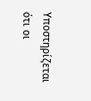Υποστηρίζεται ότι οι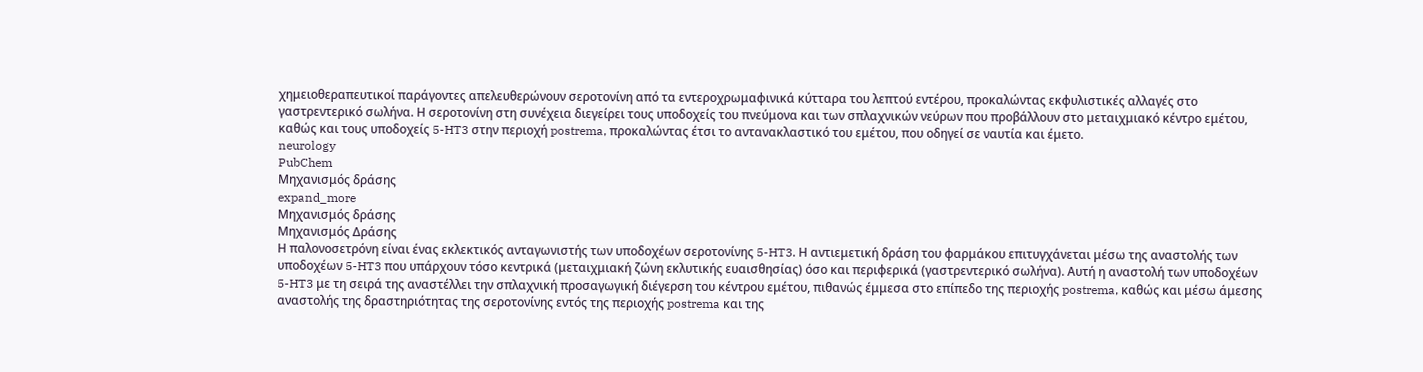χημειοθεραπευτικοί παράγοντες απελευθερώνουν σεροτονίνη από τα εντεροχρωμαφινικά κύτταρα του λεπτού εντέρου, προκαλώντας εκφυλιστικές αλλαγές στο γαστρεντερικό σωλήνα. Η σεροτονίνη στη συνέχεια διεγείρει τους υποδοχείς του πνεύμονα και των σπλαχνικών νεύρων που προβάλλουν στο μεταιχμιακό κέντρο εμέτου, καθώς και τους υποδοχείς 5-HT3 στην περιοχή postrema, προκαλώντας έτσι το αντανακλαστικό του εμέτου, που οδηγεί σε ναυτία και έμετο.
neurology
PubChem
Μηχανισμός δράσης
expand_more
Μηχανισμός δράσης
Μηχανισμός Δράσης
Η παλονοσετρόνη είναι ένας εκλεκτικός ανταγωνιστής των υποδοχέων σεροτονίνης 5-HT3. Η αντιεμετική δράση του φαρμάκου επιτυγχάνεται μέσω της αναστολής των υποδοχέων 5-HT3 που υπάρχουν τόσο κεντρικά (μεταιχμιακή ζώνη εκλυτικής ευαισθησίας) όσο και περιφερικά (γαστρεντερικό σωλήνα). Αυτή η αναστολή των υποδοχέων 5-HT3 με τη σειρά της αναστέλλει την σπλαχνική προσαγωγική διέγερση του κέντρου εμέτου, πιθανώς έμμεσα στο επίπεδο της περιοχής postrema, καθώς και μέσω άμεσης αναστολής της δραστηριότητας της σεροτονίνης εντός της περιοχής postrema και της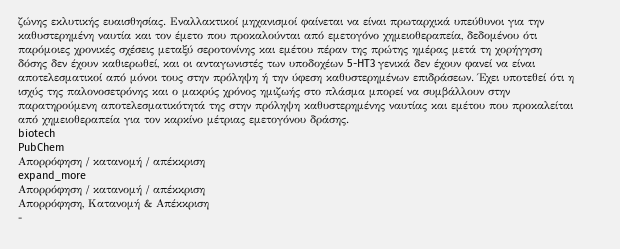ζώνης εκλυτικής ευαισθησίας. Εναλλακτικοί μηχανισμοί φαίνεται να είναι πρωταρχικά υπεύθυνοι για την καθυστερημένη ναυτία και τον έμετο που προκαλούνται από εμετογόνο χημειοθεραπεία, δεδομένου ότι παρόμοιες χρονικές σχέσεις μεταξύ σεροτονίνης και εμέτου πέραν της πρώτης ημέρας μετά τη χορήγηση δόσης δεν έχουν καθιερωθεί, και οι ανταγωνιστές των υποδοχέων 5-HT3 γενικά δεν έχουν φανεί να είναι αποτελεσματικοί από μόνοι τους στην πρόληψη ή την ύφεση καθυστερημένων επιδράσεων. Έχει υποτεθεί ότι η ισχύς της παλονοσετρόνης και ο μακρύς χρόνος ημιζωής στο πλάσμα μπορεί να συμβάλλουν στην παρατηρούμενη αποτελεσματικότητά της στην πρόληψη καθυστερημένης ναυτίας και εμέτου που προκαλείται από χημειοθεραπεία για τον καρκίνο μέτριας εμετογόνου δράσης.
biotech
PubChem
Απορρόφηση / κατανομή / απέκκριση
expand_more
Απορρόφηση / κατανομή / απέκκριση
Απορρόφηση, Κατανομή & Απέκκριση
-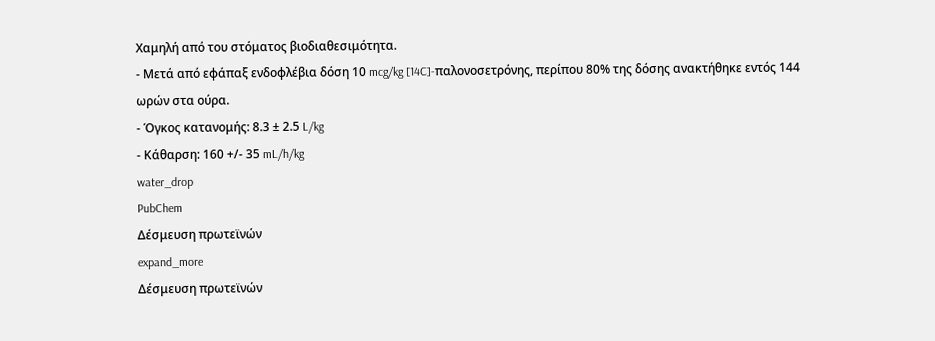Χαμηλή από του στόματος βιοδιαθεσιμότητα.
- Μετά από εφάπαξ ενδοφλέβια δόση 10 mcg/kg [14C]-παλονοσετρόνης, περίπου 80% της δόσης ανακτήθηκε εντός 144 ωρών στα ούρα.
- Όγκος κατανομής: 8.3 ± 2.5 L/kg
- Κάθαρση: 160 +/- 35 mL/h/kg
water_drop
PubChem
Δέσμευση πρωτεϊνών
expand_more
Δέσμευση πρωτεϊνών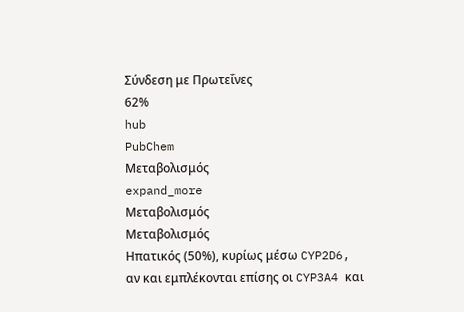Σύνδεση με Πρωτεΐνες
62%
hub
PubChem
Μεταβολισμός
expand_more
Μεταβολισμός
Μεταβολισμός
Ηπατικός (50%), κυρίως μέσω CYP2D6, αν και εμπλέκονται επίσης οι CYP3A4 και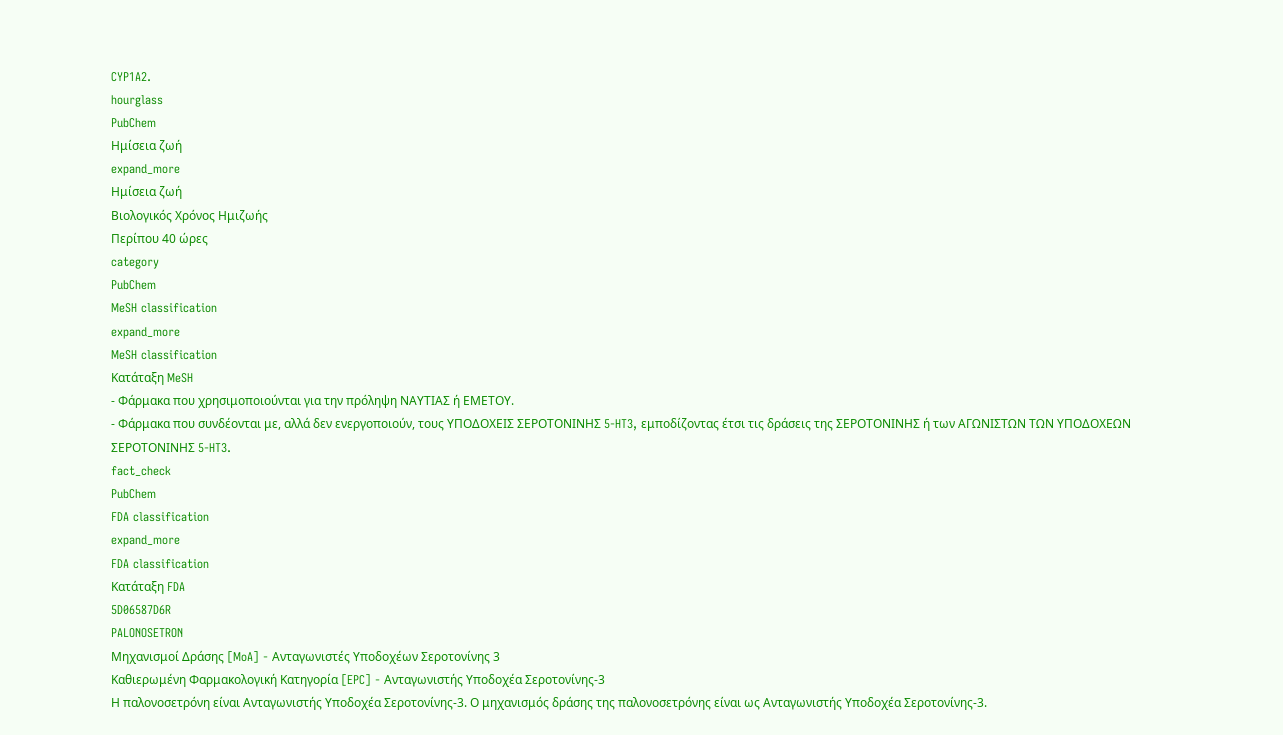CYP1A2.
hourglass
PubChem
Ημίσεια ζωή
expand_more
Ημίσεια ζωή
Βιολογικός Χρόνος Ημιζωής
Περίπου 40 ώρες
category
PubChem
MeSH classification
expand_more
MeSH classification
Κατάταξη MeSH
- Φάρμακα που χρησιμοποιούνται για την πρόληψη ΝΑΥΤΙΑΣ ή ΕΜΕΤΟΥ.
- Φάρμακα που συνδέονται με, αλλά δεν ενεργοποιούν, τους ΥΠΟΔΟΧΕΙΣ ΣΕΡΟΤΟΝΙΝΗΣ 5-HT3, εμποδίζοντας έτσι τις δράσεις της ΣΕΡΟΤΟΝΙΝΗΣ ή των ΑΓΩΝΙΣΤΩΝ ΤΩΝ ΥΠΟΔΟΧΕΩΝ ΣΕΡΟΤΟΝΙΝΗΣ 5-HT3.
fact_check
PubChem
FDA classification
expand_more
FDA classification
Κατάταξη FDA
5D06587D6R
PALONOSETRON
Μηχανισμοί Δράσης [MoA] - Ανταγωνιστές Υποδοχέων Σεροτονίνης 3
Καθιερωμένη Φαρμακολογική Κατηγορία [EPC] - Ανταγωνιστής Υποδοχέα Σεροτονίνης-3
Η παλονοσετρόνη είναι Ανταγωνιστής Υποδοχέα Σεροτονίνης-3. Ο μηχανισμός δράσης της παλονοσετρόνης είναι ως Ανταγωνιστής Υποδοχέα Σεροτονίνης-3.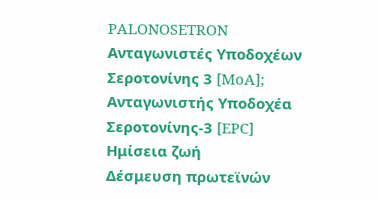PALONOSETRON
Ανταγωνιστές Υποδοχέων Σεροτονίνης 3 [MoA]; Ανταγωνιστής Υποδοχέα Σεροτονίνης-3 [EPC]
Ημίσεια ζωή
Δέσμευση πρωτεϊνών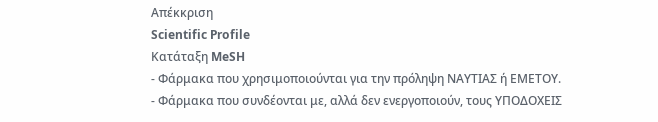Απέκκριση
Scientific Profile
Κατάταξη MeSH
- Φάρμακα που χρησιμοποιούνται για την πρόληψη ΝΑΥΤΙΑΣ ή ΕΜΕΤΟΥ.
- Φάρμακα που συνδέονται με, αλλά δεν ενεργοποιούν, τους ΥΠΟΔΟΧΕΙΣ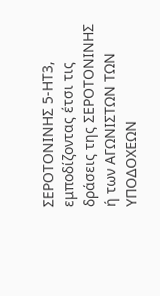ΣΕΡΟΤΟΝΙΝΗΣ 5-HT3, εμποδίζοντας έτσι τις δράσεις της ΣΕΡΟΤΟΝΙΝΗΣ ή των ΑΓΩΝΙΣΤΩΝ ΤΩΝ ΥΠΟΔΟΧΕΩΝ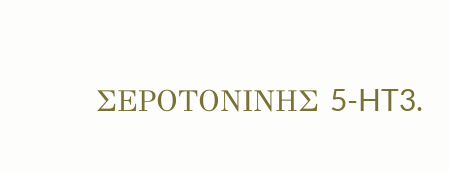ΣΕΡΟΤΟΝΙΝΗΣ 5-HT3.